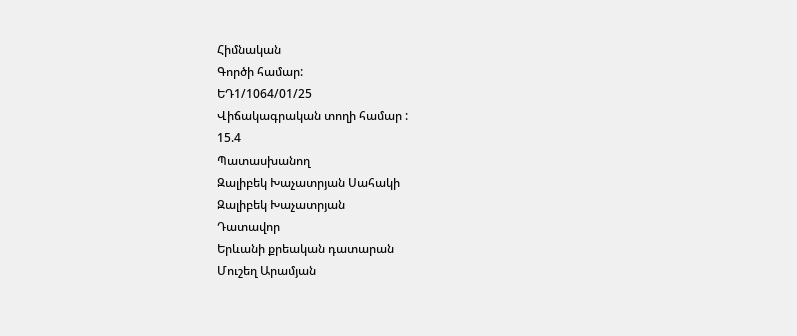Հիմնական
Գործի համար:
ԵԴ1/1064/01/25
Վիճակագրական տողի համար :
15.4
Պատասխանող
Զալիբեկ Խաչատրյան Սահակի
Զալիբեկ Խաչատրյան
Դատավոր
Երևանի քրեական դատարան
Մուշեղ Արամյան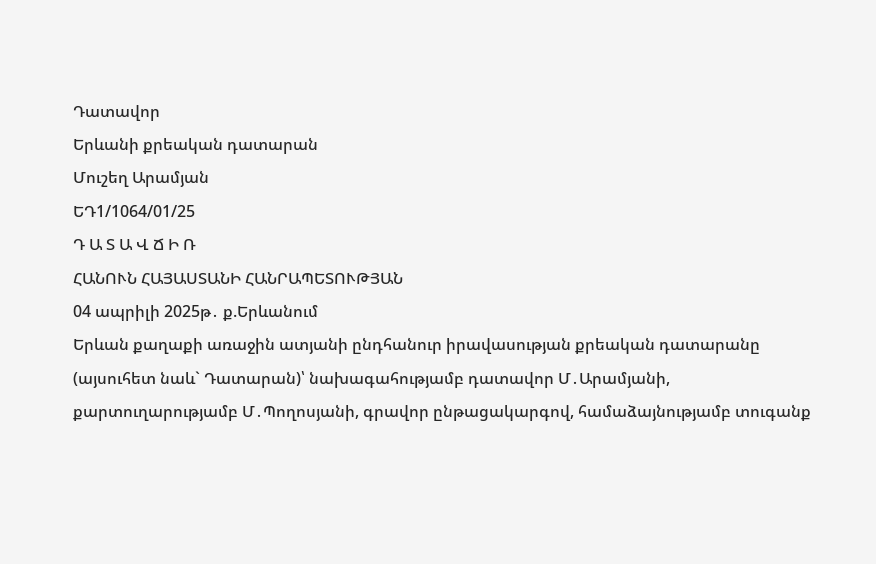Դատավոր
Երևանի քրեական դատարան
Մուշեղ Արամյան
ԵԴ1/1064/01/25
Դ Ա Տ Ա Վ Ճ Ի Ռ
ՀԱՆՈՒՆ ՀԱՅԱՍՏԱՆԻ ՀԱՆՐԱՊԵՏՈՒԹՅԱՆ
04 ապրիլի 2025թ․ ք.Երևանում
Երևան քաղաքի առաջին ատյանի ընդհանուր իրավասության քրեական դատարանը (այսուհետ նաև` Դատարան)՝ նախագահությամբ դատավոր Մ․Արամյանի, քարտուղարությամբ Մ․Պողոսյանի, գրավոր ընթացակարգով, համաձայնությամբ տուգանք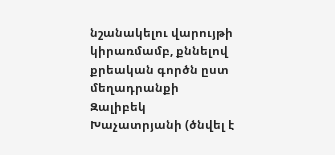նշանակելու վարույթի կիրառմամբ, քննելով քրեական գործն ըստ մեղադրանքի Զալիբեկ Խաչատրյանի (ծնվել է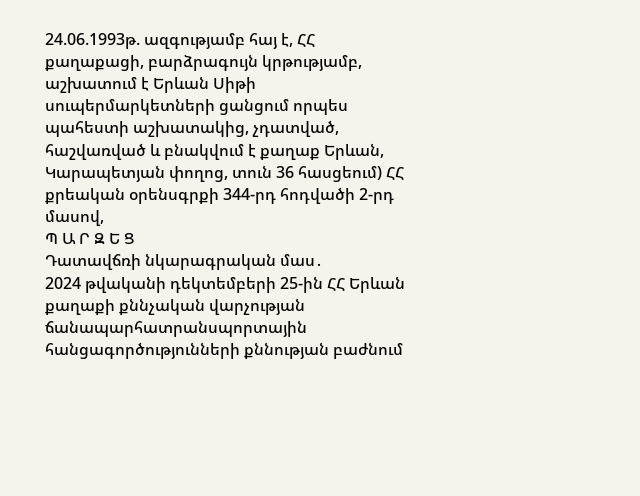24.06.1993թ. ազգությամբ հայ է, ՀՀ քաղաքացի, բարձրագույն կրթությամբ, աշխատում է Երևան Սիթի սուպերմարկետների ցանցում որպես պահեստի աշխատակից, չդատված, հաշվառված և բնակվում է քաղաք Երևան, Կարապետյան փողոց, տուն 36 հասցեում) ՀՀ քրեական օրենսգրքի 344-րդ հոդվածի 2-րդ մասով,
Պ Ա Ր Զ Ե Ց
Դատավճռի նկարագրական մաս․
2024 թվականի դեկտեմբերի 25-ին ՀՀ Երևան քաղաքի քննչական վարչության ճանապարհատրանսպորտային հանցագործությունների քննության բաժնում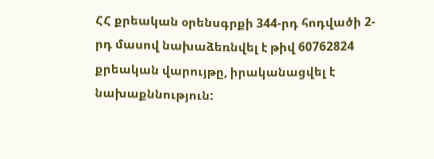ՀՀ քրեական օրենսգրքի 344-րդ հոդվածի 2-րդ մասով նախաձեռնվել է թիվ 60762824 քրեական վարույթը, իրականացվել է նախաքննություն: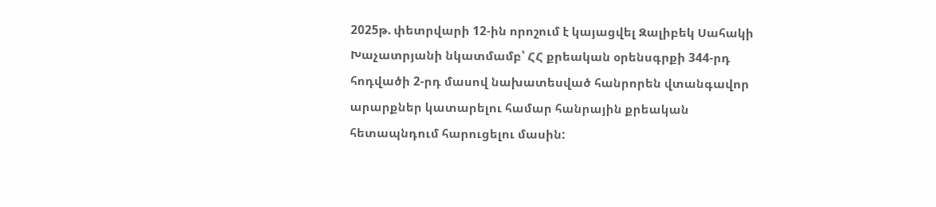2025թ. փետրվարի 12-ին որոշում է կայացվել Զալիբեկ Սահակի Խաչատրյանի նկատմամբ՝ ՀՀ քրեական օրենսգրքի 344-րդ հոդվածի 2-րդ մասով նախատեսված հանրորեն վտանգավոր արարքներ կատարելու համար հանրային քրեական հետապնդում հարուցելու մասին: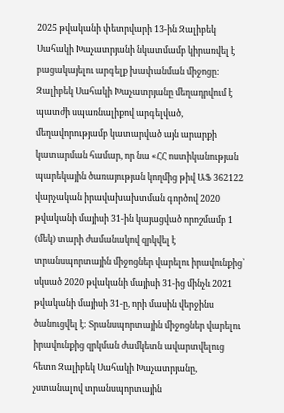2025 թվականի փետրվարի 13-ին Զալիբեկ Սահակի Խաչատրյանի նկատմամբ կիրառվել է բացակայելու արգելք խափանման միջոցը:
Զալիբեկ Սահակի Խաչատրյանը մեղադրվում է պատժի սպառնալիքով արգելված, մեղավորությամբ կատարված այն արարքի կատարման համար, որ նա «ՀՀ ոստիկանության պարեկային ծառայության կողմից թիվ ԱՖ 362122 վարչական իրավախախտման գործով 2020 թվականի մայիսի 31-ին կայացված որոշմամբ 1 (մեկ) տարի ժամանակով զրկվել է տրանսպորտային միջոցներ վարելու իրավունքից՝ սկսած 2020 թվականի մայիսի 31-ից մինչև 2021 թվականի մայիսի 31-ը, որի մասին վերջինս ծանուցվել է: Տրանսպորտային միջոցներ վարելու իրավունքից զրկման ժամկետն ավարտվելուց հետո Զալիբեկ Սահակի Խաչատրյանը, չստանալով տրանսպորտային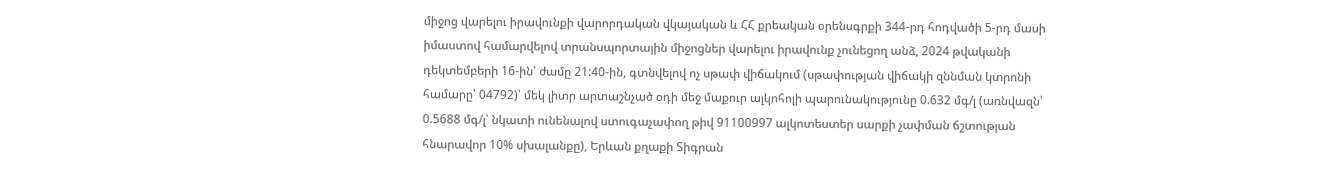միջոց վարելու իրավունքի վարորդական վկայական և ՀՀ քրեական օրենսգրքի 344-րդ հոդվածի 5-րդ մասի իմաստով համարվելով տրանսպորտային միջոցներ վարելու իրավունք չունեցող անձ, 2024 թվականի դեկտեմբերի 16-ին՝ ժամը 21:40-ին, գտնվելով ոչ սթափ վիճակում (սթափության վիճակի զննման կտրոնի համարը՝ 04792)՝ մեկ լիտր արտաշնչած օդի մեջ մաքուր ալկոհոլի պարունակությունը 0.632 մգ/լ (առնվազն՝ 0.5688 մգ/լ՝ նկատի ունենալով ստուգաչափող թիվ 91100997 ալկոտեստեր սարքի չափման ճշտության հնարավոր 10% սխալանքը), Երևան քղաքի Տիգրան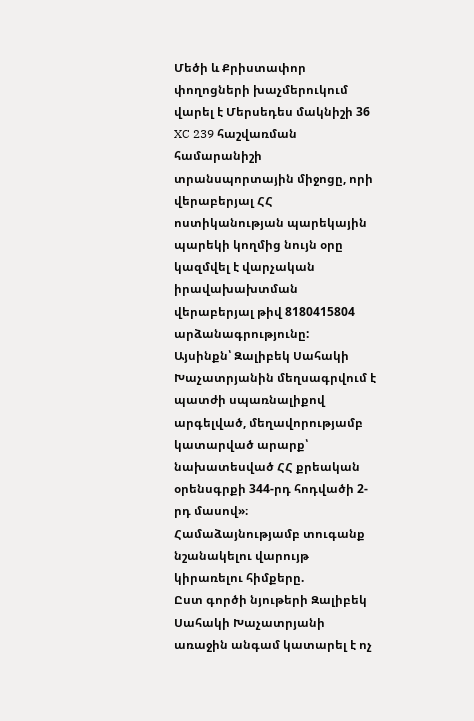Մեծի և Քրիստափոր փողոցների խաչմերուկում վարել է Մերսեդես մակնիշի 36 XC 239 հաշվառման համարանիշի տրանսպորտային միջոցը, որի վերաբերյալ ՀՀ ոստիկանության պարեկային պարեկի կողմից նույն օրը կազմվել է վարչական իրավախախտման վերաբերյալ թիվ 8180415804 արձանագրությունը:
Այսինքն՝ Զալիբեկ Սահակի Խաչատրյանին մեղսագրվում է պատժի սպառնալիքով արգելված, մեղավորությամբ կատարված արարք՝ նախատեսված ՀՀ քրեական օրենսգրքի 344-րդ հոդվածի 2-րդ մասով»։
Համաձայնությամբ տուգանք նշանակելու վարույթ կիրառելու հիմքերը.
Ըստ գործի նյութերի Զալիբեկ Սահակի Խաչատրյանի առաջին անգամ կատարել է ոչ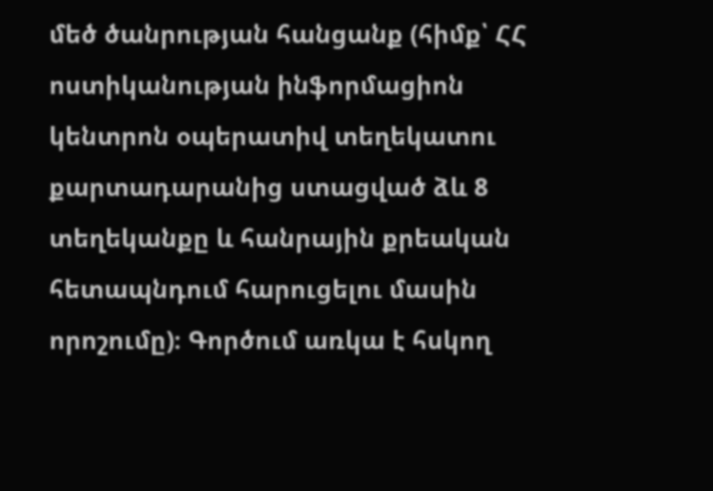մեծ ծանրության հանցանք (հիմք՝ ՀՀ ոստիկանության ինֆորմացիոն կենտրոն օպերատիվ տեղեկատու քարտադարանից ստացված ձև 8 տեղեկանքը և հանրային քրեական հետապնդում հարուցելու մասին որոշումը)։ Գործում առկա է հսկող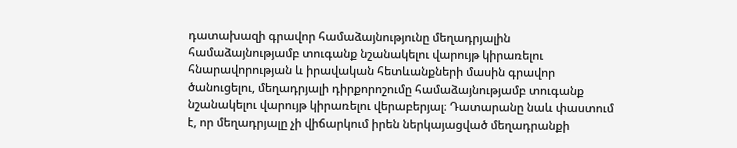դատախազի գրավոր համաձայնությունը մեղադրյալին համաձայնությամբ տուգանք նշանակելու վարույթ կիրառելու հնարավորության և իրավական հետևանքների մասին գրավոր ծանուցելու, մեղադրյալի դիրքորոշումը համաձայնությամբ տուգանք նշանակելու վարույթ կիրառելու վերաբերյալ։ Դատարանը նաև փաստում է, որ մեղադրյալը չի վիճարկում իրեն ներկայացված մեղադրանքի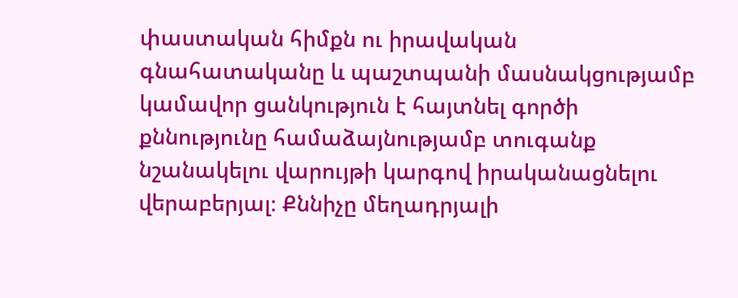փաստական հիմքն ու իրավական գնահատականը և պաշտպանի մասնակցությամբ կամավոր ցանկություն է հայտնել գործի քննությունը համաձայնությամբ տուգանք նշանակելու վարույթի կարգով իրականացնելու վերաբերյալ։ Քննիչը մեղադրյալի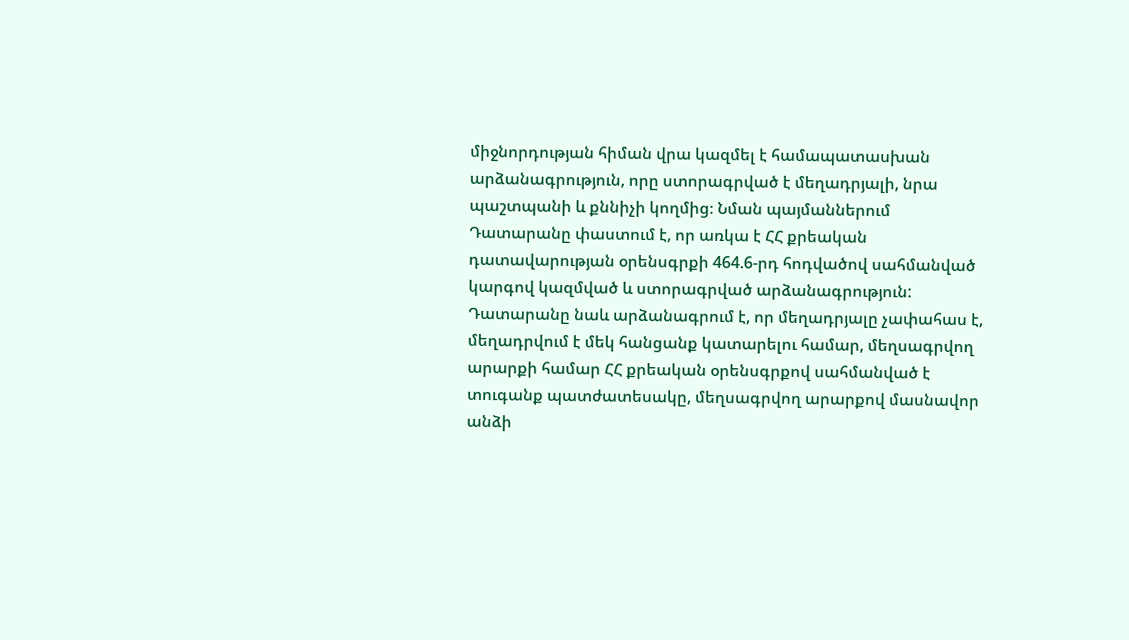միջնորդության հիման վրա կազմել է համապատասխան արձանագրություն, որը ստորագրված է մեղադրյալի, նրա պաշտպանի և քննիչի կողմից։ Նման պայմաններում Դատարանը փաստում է, որ առկա է ՀՀ քրեական դատավարության օրենսգրքի 464.6-րդ հոդվածով սահմանված կարգով կազմված և ստորագրված արձանագրություն:
Դատարանը նաև արձանագրում է, որ մեղադրյալը չափահաս է, մեղադրվում է մեկ հանցանք կատարելու համար, մեղսագրվող արարքի համար ՀՀ քրեական օրենսգրքով սահմանված է տուգանք պատժատեսակը, մեղսագրվող արարքով մասնավոր անձի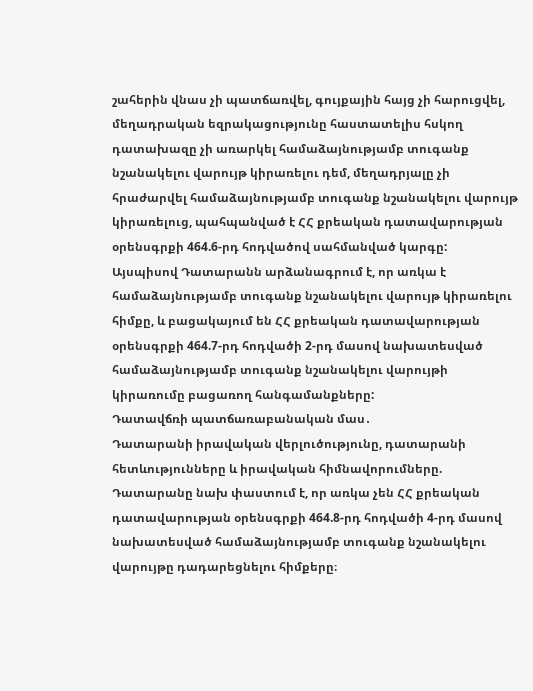շահերին վնաս չի պատճառվել, գույքային հայց չի հարուցվել, մեղադրական եզրակացությունը հաստատելիս հսկող դատախազը չի առարկել համաձայնությամբ տուգանք նշանակելու վարույթ կիրառելու դեմ, մեղադրյալը չի հրաժարվել համաձայնությամբ տուգանք նշանակելու վարույթ կիրառելուց, պահպանված է ՀՀ քրեական դատավարության օրենսգրքի 464.6-րդ հոդվածով սահմանված կարգը:
Այսպիսով Դատարանն արձանագրում է, որ առկա է համաձայնությամբ տուգանք նշանակելու վարույթ կիրառելու հիմքը, և բացակայում են ՀՀ քրեական դատավարության օրենսգրքի 464.7-րդ հոդվածի 2-րդ մասով նախատեսված համաձայնությամբ տուգանք նշանակելու վարույթի կիրառումը բացառող հանգամանքները:
Դատավճռի պատճառաբանական մաս․
Դատարանի իրավական վերլուծությունը, դատարանի հետևությունները և իրավական հիմնավորումները.
Դատարանը նախ փաստում է, որ առկա չեն ՀՀ քրեական դատավարության օրենսգրքի 464.8-րդ հոդվածի 4-րդ մասով նախատեսված համաձայնությամբ տուգանք նշանակելու վարույթը դադարեցնելու հիմքերը։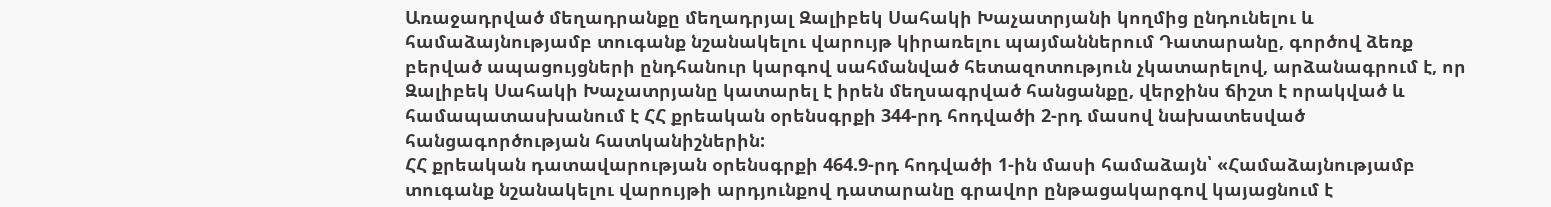Առաջադրված մեղադրանքը մեղադրյալ Զալիբեկ Սահակի Խաչատրյանի կողմից ընդունելու և համաձայնությամբ տուգանք նշանակելու վարույթ կիրառելու պայմաններում Դատարանը, գործով ձեռք բերված ապացույցների ընդհանուր կարգով սահմանված հետազոտություն չկատարելով, արձանագրում է, որ Զալիբեկ Սահակի Խաչատրյանը կատարել է իրեն մեղսագրված հանցանքը, վերջինս ճիշտ է որակված և համապատասխանում է ՀՀ քրեական օրենսգրքի 344-րդ հոդվածի 2-րդ մասով նախատեսված հանցագործության հատկանիշներին:
ՀՀ քրեական դատավարության օրենսգրքի 464.9-րդ հոդվածի 1-ին մասի համաձայն՝ «Համաձայնությամբ տուգանք նշանակելու վարույթի արդյունքով դատարանը գրավոր ընթացակարգով կայացնում է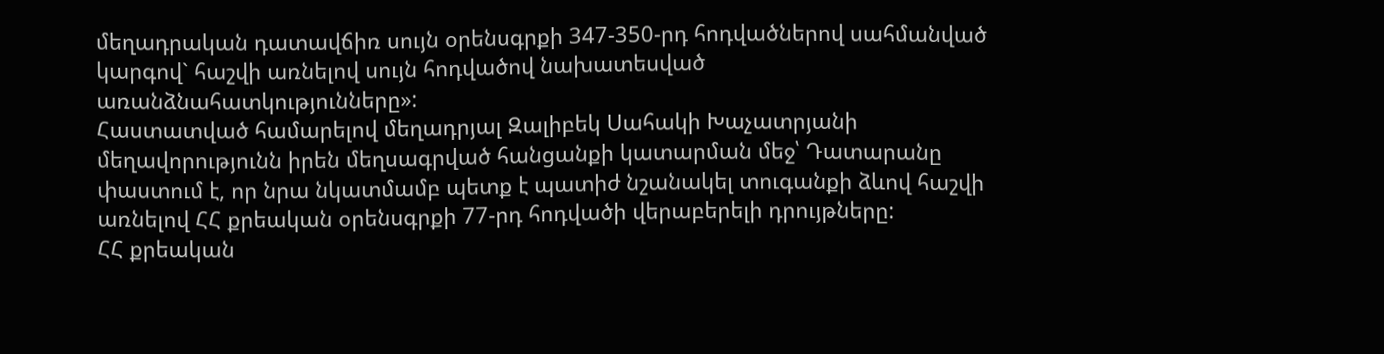մեղադրական դատավճիռ սույն օրենսգրքի 347-350-րդ հոդվածներով սահմանված կարգով` հաշվի առնելով սույն հոդվածով նախատեսված առանձնահատկությունները»:
Հաստատված համարելով մեղադրյալ Զալիբեկ Սահակի Խաչատրյանի մեղավորությունն իրեն մեղսագրված հանցանքի կատարման մեջ՝ Դատարանը փաստում է, որ նրա նկատմամբ պետք է պատիժ նշանակել տուգանքի ձևով հաշվի առնելով ՀՀ քրեական օրենսգրքի 77-րդ հոդվածի վերաբերելի դրույթները:
ՀՀ քրեական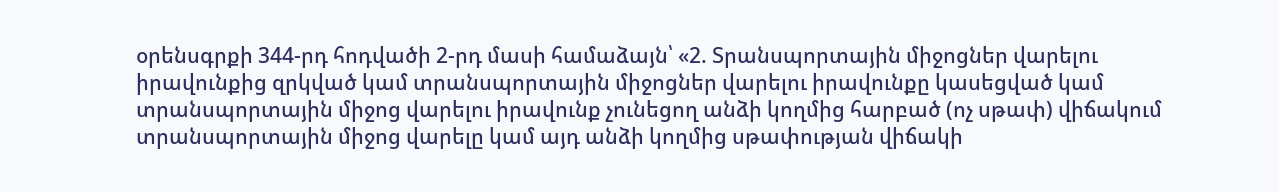օրենսգրքի 344-րդ հոդվածի 2-րդ մասի համաձայն՝ «2. Տրանսպորտային միջոցներ վարելու իրավունքից զրկված կամ տրանսպորտային միջոցներ վարելու իրավունքը կասեցված կամ տրանսպորտային միջոց վարելու իրավունք չունեցող անձի կողմից հարբած (ոչ սթափ) վիճակում տրանսպորտային միջոց վարելը կամ այդ անձի կողմից սթափության վիճակի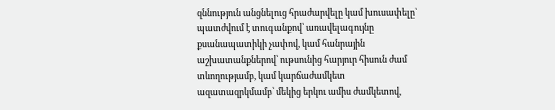զննություն անցնելուց հրաժարվելը կամ խուսափելը` պատժվում է տուգանքով՝ առավելագույնը քսանապատիկի չափով, կամ հանրային աշխատանքներով՝ ութսունից հարյուր հիսուն ժամ տևողությամբ, կամ կարճաժամկետ ազատազրկմամբ՝ մեկից երկու ամիս ժամկետով,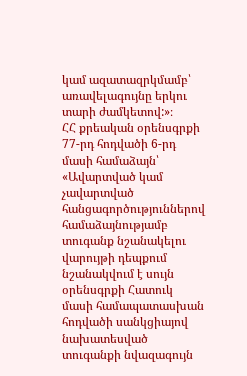կամ ազատազրկմամբ՝ առավելագույնը երկու տարի ժամկետով:»։
ՀՀ քրեական օրենսգրքի 77-րդ հոդվածի 6-րդ մասի համաձայն՝ «Ավարտված կամ չավարտված հանցագործություններով համաձայնությամբ տուգանք նշանակելու վարույթի դեպքում նշանակվում է սույն օրենսգրքի Հատուկ մասի համապատասխան հոդվածի սանկցիայով նախատեսված տուգանքի նվազագույն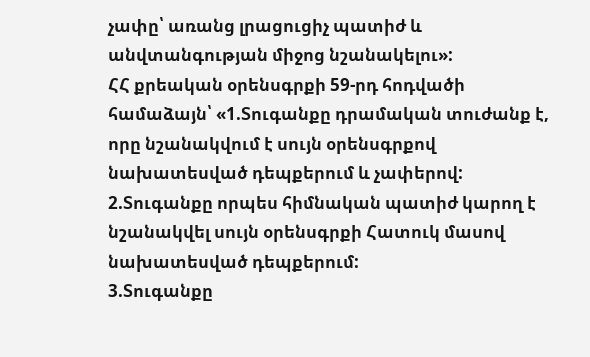չափը՝ առանց լրացուցիչ պատիժ և անվտանգության միջոց նշանակելու»:
ՀՀ քրեական օրենսգրքի 59-րդ հոդվածի համաձայն՝ «1.Տուգանքը դրամական տուժանք է, որը նշանակվում է սույն օրենսգրքով նախատեսված դեպքերում և չափերով:
2.Տուգանքը որպես հիմնական պատիժ կարող է նշանակվել սույն օրենսգրքի Հատուկ մասով նախատեսված դեպքերում:
3.Տուգանքը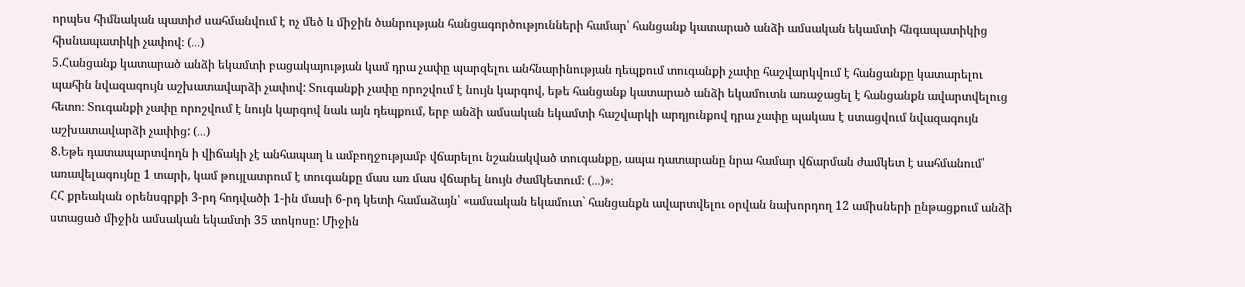որպես հիմնական պատիժ սահմանվում է ոչ մեծ և միջին ծանրության հանցագործությունների համար՝ հանցանք կատարած անձի ամսական եկամտի հնգապատիկից հիսնապատիկի չափով։ (․․․)
5.Հանցանք կատարած անձի եկամտի բացակայության կամ դրա չափը պարզելու անհնարինության դեպքում տուգանքի չափը հաշվարկվում է հանցանքը կատարելու պահին նվազագույն աշխատավարձի չափով: Տուգանքի չափը որոշվում է նույն կարգով, եթե հանցանք կատարած անձի եկամուտն առաջացել է հանցանքն ավարտվելուց հետո։ Տուգանքի չափը որոշվում է նույն կարգով նաև այն դեպքում, երբ անձի ամսական եկամտի հաշվարկի արդյունքով դրա չափը պակաս է ստացվում նվազագույն աշխատավարձի չափից: (․․․)
8.Եթե դատապարտվողն ի վիճակի չէ անհապաղ և ամբողջությամբ վճարելու նշանակված տուգանքը, ապա դատարանը նրա համար վճարման ժամկետ է սահմանում՝ առավելագույնը 1 տարի, կամ թույլատրում է տուգանքը մաս առ մաս վճարել նույն ժամկետում։ (․․․)»։
ՀՀ քրեական օրենսգրքի 3-րդ հոդվածի 1-ին մասի 6-րդ կետի համաձայն՝ «ամսական եկամուտ` հանցանքն ավարտվելու օրվան նախորդող 12 ամիսների ընթացքում անձի ստացած միջին ամսական եկամտի 35 տոկոսը: Միջին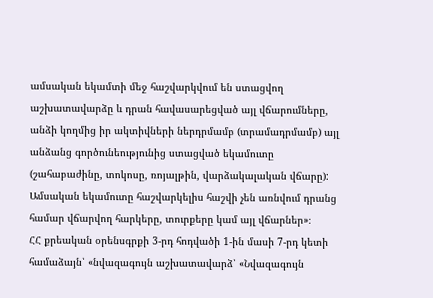ամսական եկամտի մեջ հաշվարկվում են ստացվող աշխատավարձը և դրան հավասարեցված այլ վճարումները, անձի կողմից իր ակտիվների ներդրմամբ (տրամադրմամբ) այլ անձանց գործունեությունից ստացված եկամուտը (շահաբաժինը, տոկոսը, ռոյալթին, վարձակալական վճարը): Ամսական եկամուտը հաշվարկելիս հաշվի չեն առնվում դրանց համար վճարվող հարկերը, տուրքերը կամ այլ վճարներ»։
ՀՀ քրեական օրենսգրքի 3-րդ հոդվածի 1-ին մասի 7-րդ կետի համաձայն՝ «նվազագույն աշխատավարձ՝ «Նվազագույն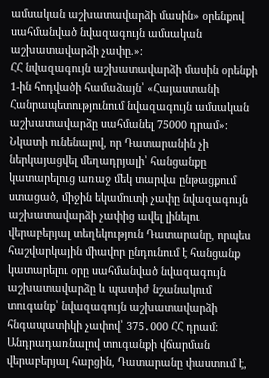ամսական աշխատավարձի մասին» օրենքով սահմանված նվազագույն ամսական աշխատավարձի չափը.»:
ՀՀ նվազագույն աշխատավարձի մասին օրենքի 1-ին հոդվածի համաձայն՝ «Հայաստանի Հանրապետությունում նվազագույն ամսական աշխատավարձը սահմանել 75000 դրամ»:
Նկատի ունենալով, որ Դատարանին չի ներկայացվել մեղադրյալի՝ հանցանքը կատարելուց առաջ մեկ տարվա ընթացքում ստացած, միջին եկամուտի չափը նվազագույն աշխատավարձի չափից ավել լինելու վերաբերյալ տեղեկություն Դատարանը, որպես հաշվարկային միավոր ընդունում է հանցանք կատարելու օրը սահմանված նվազագույն աշխատավարձը և պատիժ նշանակում տուգանք՝ նվազագույն աշխատավարձի հնգապատիկի չափով՝ 375․000 ՀՀ դրամ։
Անդրադառնալով տուգանքի վճարման վերաբերյալ հարցին, Դատարանը փաստում է,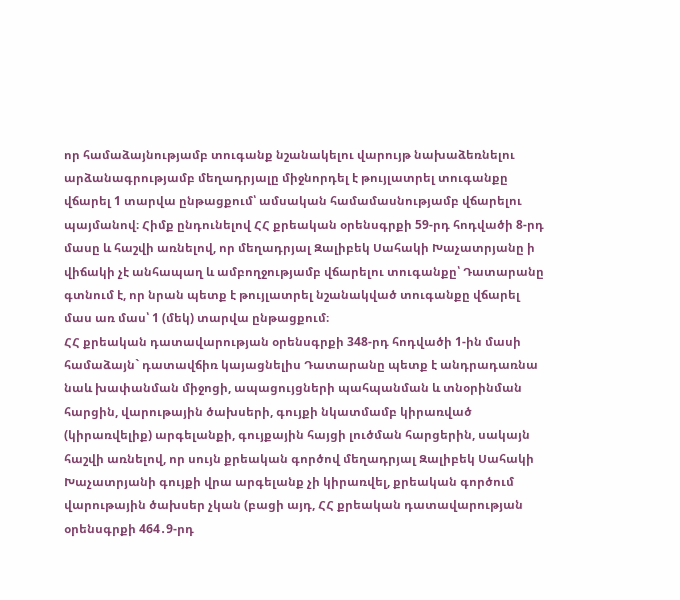որ համաձայնությամբ տուգանք նշանակելու վարույթ նախաձեռնելու արձանագրությամբ մեղադրյալը միջնորդել է թույլատրել տուգանքը վճարել 1 տարվա ընթացքում՝ ամսական համամասնությամբ վճարելու պայմանով։ Հիմք ընդունելով ՀՀ քրեական օրենսգրքի 59-րդ հոդվածի 8-րդ մասը և հաշվի առնելով, որ մեղադրյալ Զալիբեկ Սահակի Խաչատրյանը ի վիճակի չէ անհապաղ և ամբողջությամբ վճարելու տուգանքը՝ Դատարանը գտնում է, որ նրան պետք է թույլատրել նշանակված տուգանքը վճարել մաս առ մաս՝ 1 (մեկ) տարվա ընթացքում։
ՀՀ քրեական դատավարության օրենսգրքի 348-րդ հոդվածի 1-ին մասի համաձայն` դատավճիռ կայացնելիս Դատարանը պետք է անդրադառնա նաև խափանման միջոցի, ապացույցների պահպանման և տնօրինման հարցին, վարութային ծախսերի, գույքի նկատմամբ կիրառված (կիրառվելիք) արգելանքի, գույքային հայցի լուծման հարցերին, սակայն հաշվի առնելով, որ սույն քրեական գործով մեղադրյալ Զալիբեկ Սահակի Խաչատրյանի գույքի վրա արգելանք չի կիրառվել, քրեական գործում վարութային ծախսեր չկան (բացի այդ, ՀՀ քրեական դատավարության օրենսգրքի 464․9-րդ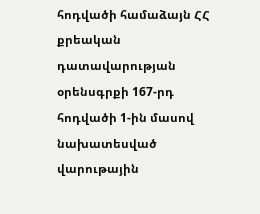հոդվածի համաձայն ՀՀ քրեական դատավարության օրենսգրքի 167-րդ հոդվածի 1-ին մասով նախատեսված վարութային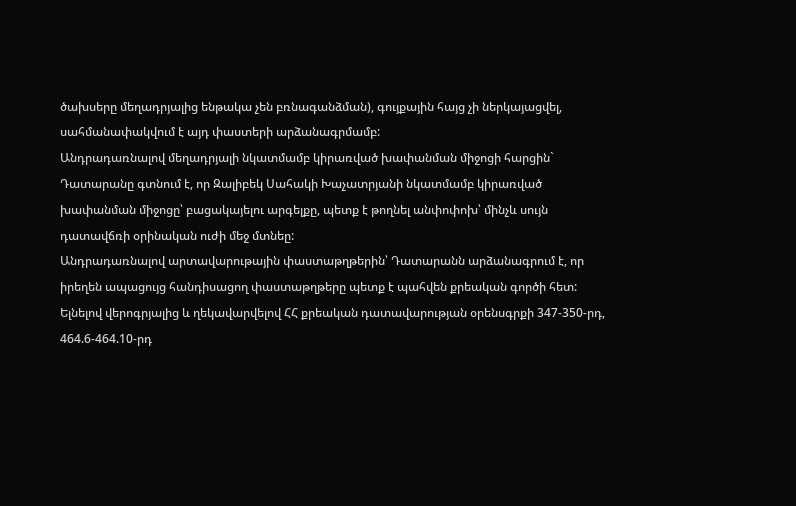ծախսերը մեղադրյալից ենթակա չեն բռնագանձման), գույքային հայց չի ներկայացվել, սահմանափակվում է այդ փաստերի արձանագրմամբ:
Անդրադառնալով մեղադրյալի նկատմամբ կիրառված խափանման միջոցի հարցին` Դատարանը գտնում է, որ Զալիբեկ Սահակի Խաչատրյանի նկատմամբ կիրառված խափանման միջոցը՝ բացակայելու արգելքը, պետք է թողնել անփոփոխ՝ մինչև սույն դատավճռի օրինական ուժի մեջ մտնեը:
Անդրադառնալով արտավարութային փաստաթղթերին՝ Դատարանն արձանագրում է, որ իրեղեն ապացույց հանդիսացող փաստաթղթերը պետք է պահվեն քրեական գործի հետ:
Ելնելով վերոգրյալից և ղեկավարվելով ՀՀ քրեական դատավարության օրենսգրքի 347-350-րդ, 464.6-464.10-րդ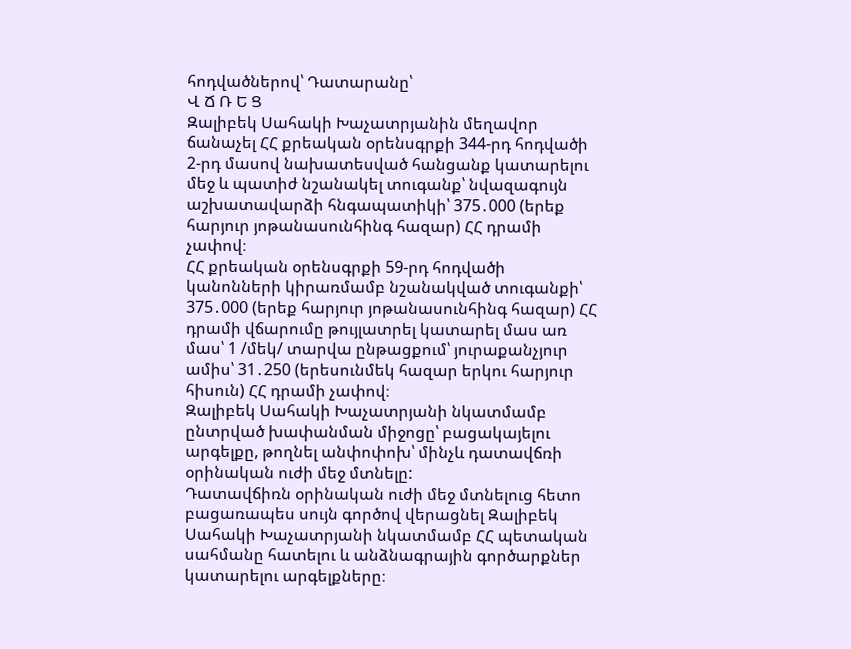հոդվածներով՝ Դատարանը՝
Վ Ճ Ռ Ե Ց
Զալիբեկ Սահակի Խաչատրյանին մեղավոր ճանաչել ՀՀ քրեական օրենսգրքի 344-րդ հոդվածի 2-րդ մասով նախատեսված հանցանք կատարելու մեջ և պատիժ նշանակել տուգանք՝ նվազագույն աշխատավարձի հնգապատիկի՝ 375․000 (երեք հարյուր յոթանասունհինգ հազար) ՀՀ դրամի չափով։
ՀՀ քրեական օրենսգրքի 59-րդ հոդվածի կանոնների կիրառմամբ նշանակված տուգանքի՝ 375․000 (երեք հարյուր յոթանասունհինգ հազար) ՀՀ դրամի վճարումը թույլատրել կատարել մաս առ մաս՝ 1 /մեկ/ տարվա ընթացքում՝ յուրաքանչյուր ամիս՝ 31․250 (երեսունմեկ հազար երկու հարյուր հիսուն) ՀՀ դրամի չափով։
Զալիբեկ Սահակի Խաչատրյանի նկատմամբ ընտրված խափանման միջոցը՝ բացակայելու արգելքը, թողնել անփոփոխ՝ մինչև դատավճռի օրինական ուժի մեջ մտնելը:
Դատավճիռն օրինական ուժի մեջ մտնելուց հետո բացառապես սույն գործով վերացնել Զալիբեկ Սահակի Խաչատրյանի նկատմամբ ՀՀ պետական սահմանը հատելու և անձնագրային գործարքներ կատարելու արգելքները։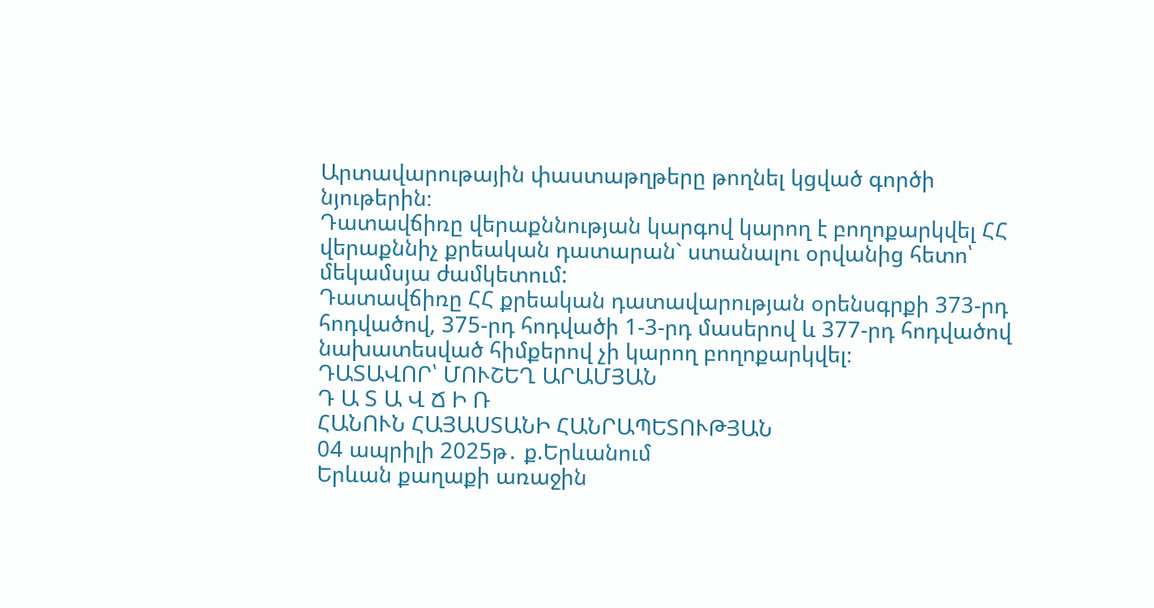Արտավարութային փաստաթղթերը թողնել կցված գործի նյութերին։
Դատավճիռը վերաքննության կարգով կարող է բողոքարկվել ՀՀ վերաքննիչ քրեական դատարան` ստանալու օրվանից հետո՝ մեկամսյա ժամկետում:
Դատավճիռը ՀՀ քրեական դատավարության օրենսգրքի 373-րդ հոդվածով, 375-րդ հոդվածի 1-3-րդ մասերով և 377-րդ հոդվածով նախատեսված հիմքերով չի կարող բողոքարկվել։
ԴԱՏԱՎՈՐ՝ ՄՈՒՇԵՂ ԱՐԱՄՅԱՆ
Դ Ա Տ Ա Վ Ճ Ի Ռ
ՀԱՆՈՒՆ ՀԱՅԱՍՏԱՆԻ ՀԱՆՐԱՊԵՏՈՒԹՅԱՆ
04 ապրիլի 2025թ․ ք.Երևանում
Երևան քաղաքի առաջին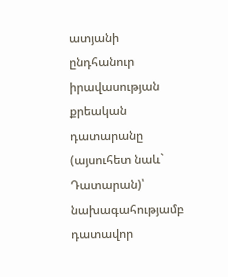ատյանի ընդհանուր իրավասության քրեական դատարանը (այսուհետ նաև` Դատարան)՝ նախագահությամբ դատավոր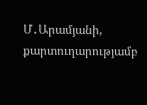Մ․Արամյանի, քարտուղարությամբ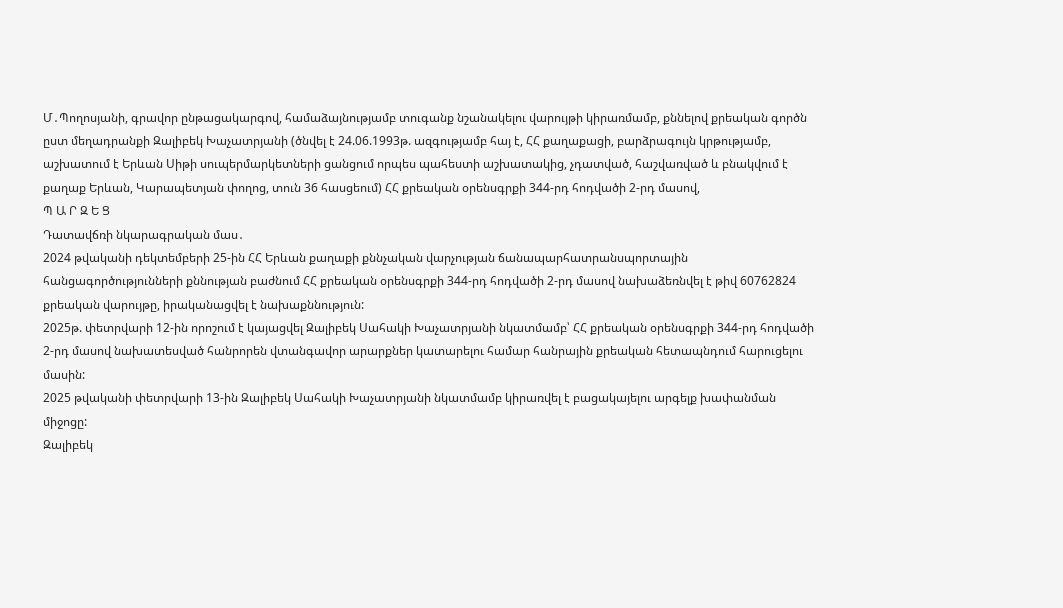Մ․Պողոսյանի, գրավոր ընթացակարգով, համաձայնությամբ տուգանք նշանակելու վարույթի կիրառմամբ, քննելով քրեական գործն ըստ մեղադրանքի Զալիբեկ Խաչատրյանի (ծնվել է 24.06.1993թ. ազգությամբ հայ է, ՀՀ քաղաքացի, բարձրագույն կրթությամբ, աշխատում է Երևան Սիթի սուպերմարկետների ցանցում որպես պահեստի աշխատակից, չդատված, հաշվառված և բնակվում է քաղաք Երևան, Կարապետյան փողոց, տուն 36 հասցեում) ՀՀ քրեական օրենսգրքի 344-րդ հոդվածի 2-րդ մասով,
Պ Ա Ր Զ Ե Ց
Դատավճռի նկարագրական մաս․
2024 թվականի դեկտեմբերի 25-ին ՀՀ Երևան քաղաքի քննչական վարչության ճանապարհատրանսպորտային հանցագործությունների քննության բաժնում ՀՀ քրեական օրենսգրքի 344-րդ հոդվածի 2-րդ մասով նախաձեռնվել է թիվ 60762824 քրեական վարույթը, իրականացվել է նախաքննություն:
2025թ. փետրվարի 12-ին որոշում է կայացվել Զալիբեկ Սահակի Խաչատրյանի նկատմամբ՝ ՀՀ քրեական օրենսգրքի 344-րդ հոդվածի 2-րդ մասով նախատեսված հանրորեն վտանգավոր արարքներ կատարելու համար հանրային քրեական հետապնդում հարուցելու մասին:
2025 թվականի փետրվարի 13-ին Զալիբեկ Սահակի Խաչատրյանի նկատմամբ կիրառվել է բացակայելու արգելք խափանման միջոցը:
Զալիբեկ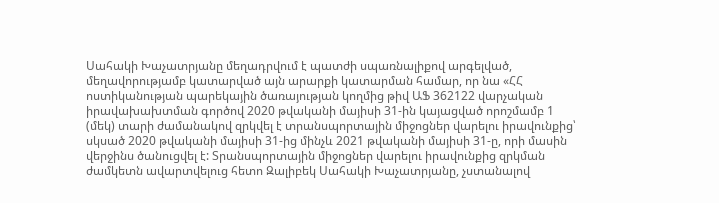Սահակի Խաչատրյանը մեղադրվում է պատժի սպառնալիքով արգելված, մեղավորությամբ կատարված այն արարքի կատարման համար, որ նա «ՀՀ ոստիկանության պարեկային ծառայության կողմից թիվ ԱՖ 362122 վարչական իրավախախտման գործով 2020 թվականի մայիսի 31-ին կայացված որոշմամբ 1 (մեկ) տարի ժամանակով զրկվել է տրանսպորտային միջոցներ վարելու իրավունքից՝ սկսած 2020 թվականի մայիսի 31-ից մինչև 2021 թվականի մայիսի 31-ը, որի մասին վերջինս ծանուցվել է: Տրանսպորտային միջոցներ վարելու իրավունքից զրկման ժամկետն ավարտվելուց հետո Զալիբեկ Սահակի Խաչատրյանը, չստանալով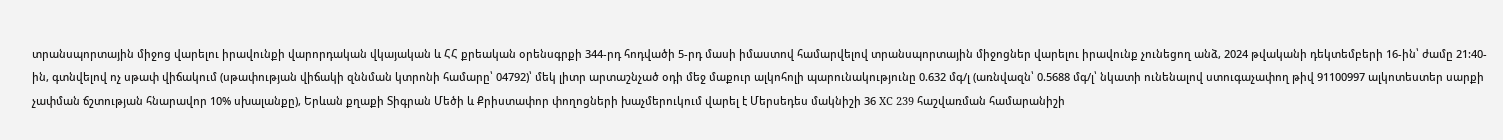տրանսպորտային միջոց վարելու իրավունքի վարորդական վկայական և ՀՀ քրեական օրենսգրքի 344-րդ հոդվածի 5-րդ մասի իմաստով համարվելով տրանսպորտային միջոցներ վարելու իրավունք չունեցող անձ, 2024 թվականի դեկտեմբերի 16-ին՝ ժամը 21:40-ին, գտնվելով ոչ սթափ վիճակում (սթափության վիճակի զննման կտրոնի համարը՝ 04792)՝ մեկ լիտր արտաշնչած օդի մեջ մաքուր ալկոհոլի պարունակությունը 0.632 մգ/լ (առնվազն՝ 0.5688 մգ/լ՝ նկատի ունենալով ստուգաչափող թիվ 91100997 ալկոտեստեր սարքի չափման ճշտության հնարավոր 10% սխալանքը), Երևան քղաքի Տիգրան Մեծի և Քրիստափոր փողոցների խաչմերուկում վարել է Մերսեդես մակնիշի 36 XC 239 հաշվառման համարանիշի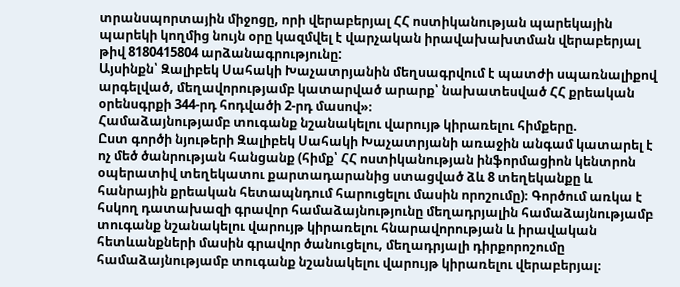տրանսպորտային միջոցը, որի վերաբերյալ ՀՀ ոստիկանության պարեկային պարեկի կողմից նույն օրը կազմվել է վարչական իրավախախտման վերաբերյալ թիվ 8180415804 արձանագրությունը:
Այսինքն՝ Զալիբեկ Սահակի Խաչատրյանին մեղսագրվում է պատժի սպառնալիքով արգելված, մեղավորությամբ կատարված արարք՝ նախատեսված ՀՀ քրեական օրենսգրքի 344-րդ հոդվածի 2-րդ մասով»։
Համաձայնությամբ տուգանք նշանակելու վարույթ կիրառելու հիմքերը.
Ըստ գործի նյութերի Զալիբեկ Սահակի Խաչատրյանի առաջին անգամ կատարել է ոչ մեծ ծանրության հանցանք (հիմք՝ ՀՀ ոստիկանության ինֆորմացիոն կենտրոն օպերատիվ տեղեկատու քարտադարանից ստացված ձև 8 տեղեկանքը և հանրային քրեական հետապնդում հարուցելու մասին որոշումը)։ Գործում առկա է հսկող դատախազի գրավոր համաձայնությունը մեղադրյալին համաձայնությամբ տուգանք նշանակելու վարույթ կիրառելու հնարավորության և իրավական հետևանքների մասին գրավոր ծանուցելու, մեղադրյալի դիրքորոշումը համաձայնությամբ տուգանք նշանակելու վարույթ կիրառելու վերաբերյալ։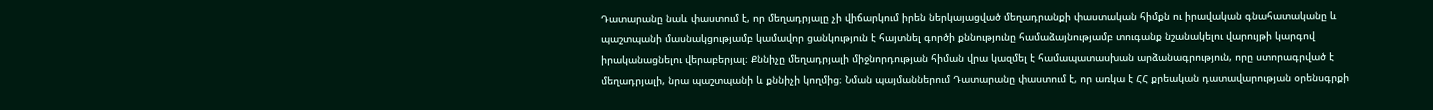Դատարանը նաև փաստում է, որ մեղադրյալը չի վիճարկում իրեն ներկայացված մեղադրանքի փաստական հիմքն ու իրավական գնահատականը և պաշտպանի մասնակցությամբ կամավոր ցանկություն է հայտնել գործի քննությունը համաձայնությամբ տուգանք նշանակելու վարույթի կարգով իրականացնելու վերաբերյալ։ Քննիչը մեղադրյալի միջնորդության հիման վրա կազմել է համապատասխան արձանագրություն, որը ստորագրված է մեղադրյալի, նրա պաշտպանի և քննիչի կողմից։ Նման պայմաններում Դատարանը փաստում է, որ առկա է ՀՀ քրեական դատավարության օրենսգրքի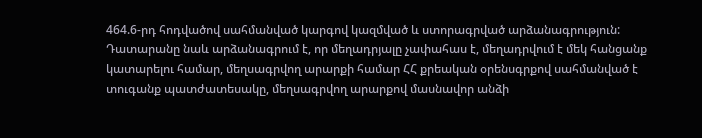464.6-րդ հոդվածով սահմանված կարգով կազմված և ստորագրված արձանագրություն:
Դատարանը նաև արձանագրում է, որ մեղադրյալը չափահաս է, մեղադրվում է մեկ հանցանք կատարելու համար, մեղսագրվող արարքի համար ՀՀ քրեական օրենսգրքով սահմանված է տուգանք պատժատեսակը, մեղսագրվող արարքով մասնավոր անձի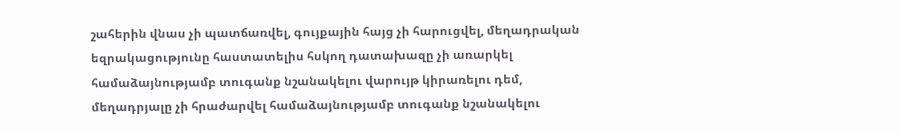շահերին վնաս չի պատճառվել, գույքային հայց չի հարուցվել, մեղադրական եզրակացությունը հաստատելիս հսկող դատախազը չի առարկել համաձայնությամբ տուգանք նշանակելու վարույթ կիրառելու դեմ, մեղադրյալը չի հրաժարվել համաձայնությամբ տուգանք նշանակելու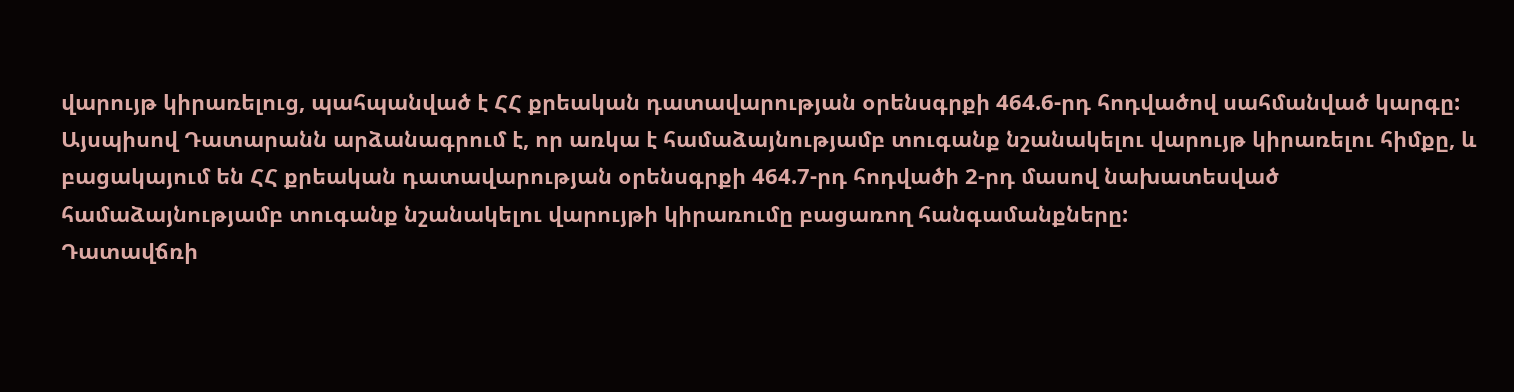վարույթ կիրառելուց, պահպանված է ՀՀ քրեական դատավարության օրենսգրքի 464.6-րդ հոդվածով սահմանված կարգը:
Այսպիսով Դատարանն արձանագրում է, որ առկա է համաձայնությամբ տուգանք նշանակելու վարույթ կիրառելու հիմքը, և բացակայում են ՀՀ քրեական դատավարության օրենսգրքի 464.7-րդ հոդվածի 2-րդ մասով նախատեսված համաձայնությամբ տուգանք նշանակելու վարույթի կիրառումը բացառող հանգամանքները:
Դատավճռի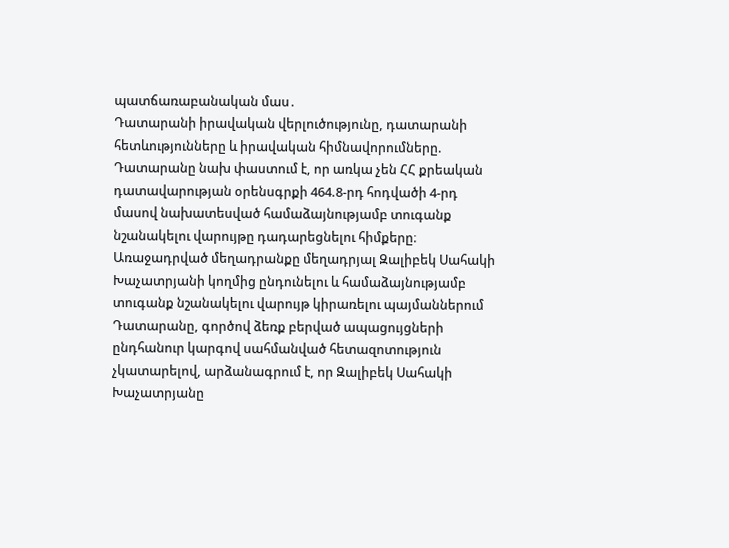պատճառաբանական մաս․
Դատարանի իրավական վերլուծությունը, դատարանի հետևությունները և իրավական հիմնավորումները.
Դատարանը նախ փաստում է, որ առկա չեն ՀՀ քրեական դատավարության օրենսգրքի 464.8-րդ հոդվածի 4-րդ մասով նախատեսված համաձայնությամբ տուգանք նշանակելու վարույթը դադարեցնելու հիմքերը։ Առաջադրված մեղադրանքը մեղադրյալ Զալիբեկ Սահակի Խաչատրյանի կողմից ընդունելու և համաձայնությամբ տուգանք նշանակելու վարույթ կիրառելու պայմաններում Դատարանը, գործով ձեռք բերված ապացույցների ընդհանուր կարգով սահմանված հետազոտություն չկատարելով, արձանագրում է, որ Զալիբեկ Սահակի Խաչատրյանը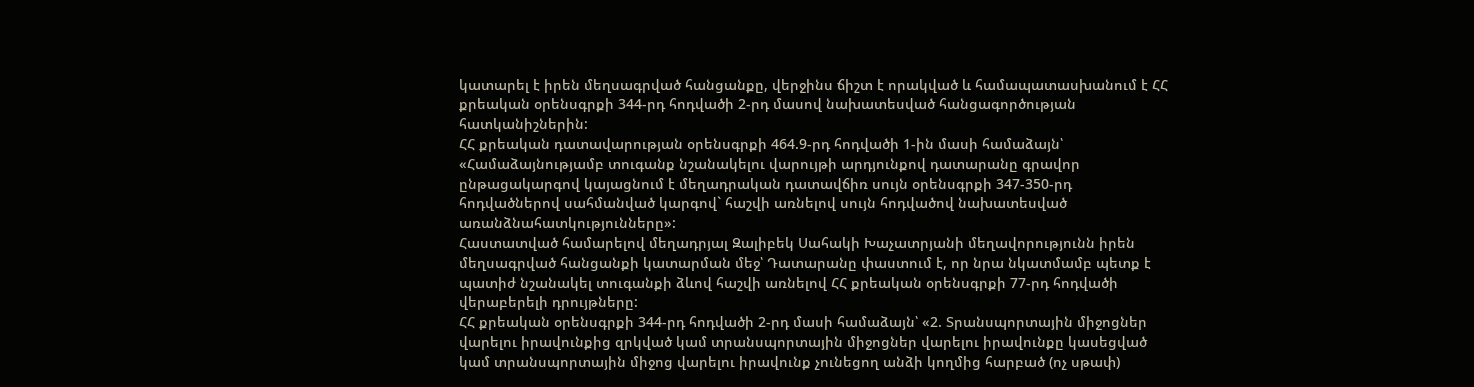կատարել է իրեն մեղսագրված հանցանքը, վերջինս ճիշտ է որակված և համապատասխանում է ՀՀ քրեական օրենսգրքի 344-րդ հոդվածի 2-րդ մասով նախատեսված հանցագործության հատկանիշներին:
ՀՀ քրեական դատավարության օրենսգրքի 464.9-րդ հոդվածի 1-ին մասի համաձայն՝ «Համաձայնությամբ տուգանք նշանակելու վարույթի արդյունքով դատարանը գրավոր ընթացակարգով կայացնում է մեղադրական դատավճիռ սույն օրենսգրքի 347-350-րդ հոդվածներով սահմանված կարգով` հաշվի առնելով սույն հոդվածով նախատեսված առանձնահատկությունները»:
Հաստատված համարելով մեղադրյալ Զալիբեկ Սահակի Խաչատրյանի մեղավորությունն իրեն մեղսագրված հանցանքի կատարման մեջ՝ Դատարանը փաստում է, որ նրա նկատմամբ պետք է պատիժ նշանակել տուգանքի ձևով հաշվի առնելով ՀՀ քրեական օրենսգրքի 77-րդ հոդվածի վերաբերելի դրույթները:
ՀՀ քրեական օրենսգրքի 344-րդ հոդվածի 2-րդ մասի համաձայն՝ «2. Տրանսպորտային միջոցներ վարելու իրավունքից զրկված կամ տրանսպորտային միջոցներ վարելու իրավունքը կասեցված կամ տրանսպորտային միջոց վարելու իրավունք չունեցող անձի կողմից հարբած (ոչ սթափ)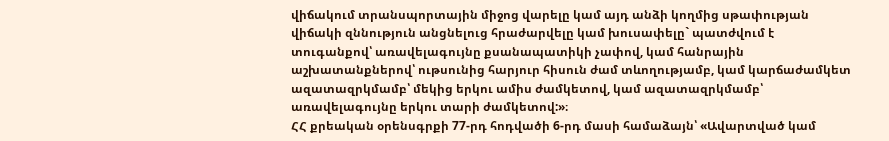վիճակում տրանսպորտային միջոց վարելը կամ այդ անձի կողմից սթափության վիճակի զննություն անցնելուց հրաժարվելը կամ խուսափելը` պատժվում է տուգանքով՝ առավելագույնը քսանապատիկի չափով, կամ հանրային աշխատանքներով՝ ութսունից հարյուր հիսուն ժամ տևողությամբ, կամ կարճաժամկետ ազատազրկմամբ՝ մեկից երկու ամիս ժամկետով, կամ ազատազրկմամբ՝ առավելագույնը երկու տարի ժամկետով:»։
ՀՀ քրեական օրենսգրքի 77-րդ հոդվածի 6-րդ մասի համաձայն՝ «Ավարտված կամ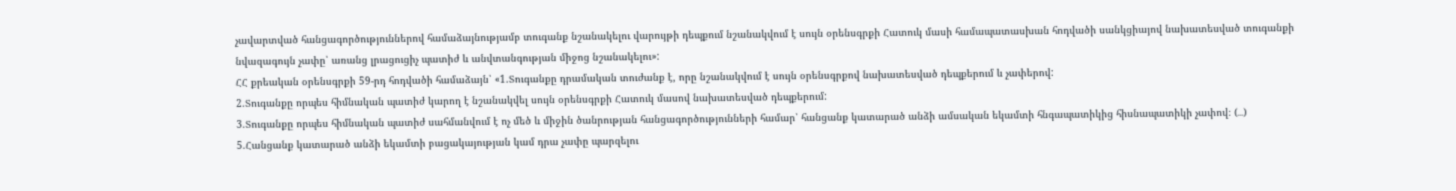չավարտված հանցագործություններով համաձայնությամբ տուգանք նշանակելու վարույթի դեպքում նշանակվում է սույն օրենսգրքի Հատուկ մասի համապատասխան հոդվածի սանկցիայով նախատեսված տուգանքի նվազագույն չափը՝ առանց լրացուցիչ պատիժ և անվտանգության միջոց նշանակելու»:
ՀՀ քրեական օրենսգրքի 59-րդ հոդվածի համաձայն՝ «1.Տուգանքը դրամական տուժանք է, որը նշանակվում է սույն օրենսգրքով նախատեսված դեպքերում և չափերով:
2.Տուգանքը որպես հիմնական պատիժ կարող է նշանակվել սույն օրենսգրքի Հատուկ մասով նախատեսված դեպքերում:
3.Տուգանքը որպես հիմնական պատիժ սահմանվում է ոչ մեծ և միջին ծանրության հանցագործությունների համար՝ հանցանք կատարած անձի ամսական եկամտի հնգապատիկից հիսնապատիկի չափով։ (․․․)
5.Հանցանք կատարած անձի եկամտի բացակայության կամ դրա չափը պարզելու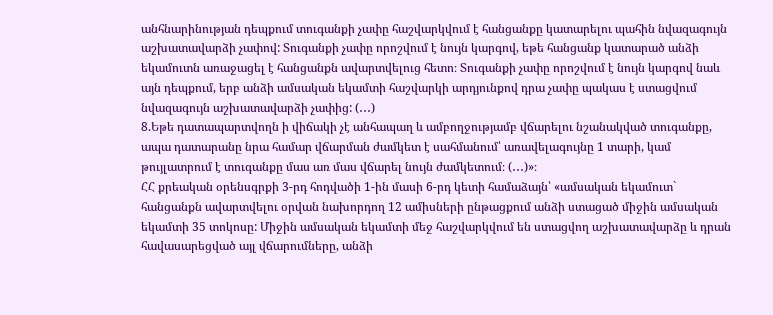անհնարինության դեպքում տուգանքի չափը հաշվարկվում է հանցանքը կատարելու պահին նվազագույն աշխատավարձի չափով: Տուգանքի չափը որոշվում է նույն կարգով, եթե հանցանք կատարած անձի եկամուտն առաջացել է հանցանքն ավարտվելուց հետո։ Տուգանքի չափը որոշվում է նույն կարգով նաև այն դեպքում, երբ անձի ամսական եկամտի հաշվարկի արդյունքով դրա չափը պակաս է ստացվում նվազագույն աշխատավարձի չափից: (․․․)
8.Եթե դատապարտվողն ի վիճակի չէ անհապաղ և ամբողջությամբ վճարելու նշանակված տուգանքը, ապա դատարանը նրա համար վճարման ժամկետ է սահմանում՝ առավելագույնը 1 տարի, կամ թույլատրում է տուգանքը մաս առ մաս վճարել նույն ժամկետում։ (․․․)»։
ՀՀ քրեական օրենսգրքի 3-րդ հոդվածի 1-ին մասի 6-րդ կետի համաձայն՝ «ամսական եկամուտ` հանցանքն ավարտվելու օրվան նախորդող 12 ամիսների ընթացքում անձի ստացած միջին ամսական եկամտի 35 տոկոսը: Միջին ամսական եկամտի մեջ հաշվարկվում են ստացվող աշխատավարձը և դրան հավասարեցված այլ վճարումները, անձի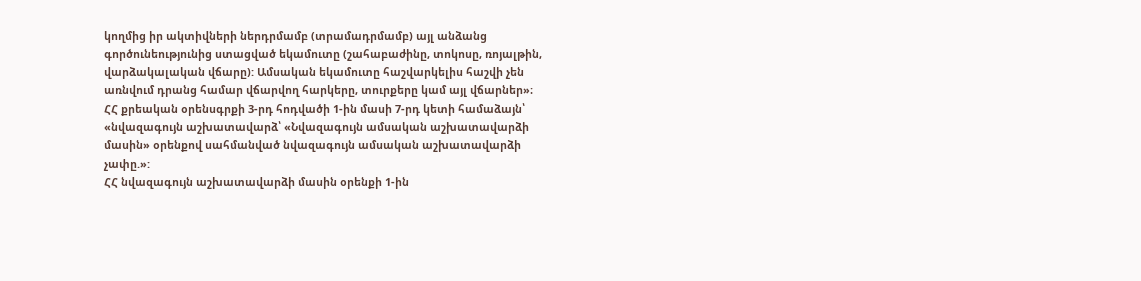կողմից իր ակտիվների ներդրմամբ (տրամադրմամբ) այլ անձանց գործունեությունից ստացված եկամուտը (շահաբաժինը, տոկոսը, ռոյալթին, վարձակալական վճարը): Ամսական եկամուտը հաշվարկելիս հաշվի չեն առնվում դրանց համար վճարվող հարկերը, տուրքերը կամ այլ վճարներ»։
ՀՀ քրեական օրենսգրքի 3-րդ հոդվածի 1-ին մասի 7-րդ կետի համաձայն՝ «նվազագույն աշխատավարձ՝ «Նվազագույն ամսական աշխատավարձի մասին» օրենքով սահմանված նվազագույն ամսական աշխատավարձի չափը.»:
ՀՀ նվազագույն աշխատավարձի մասին օրենքի 1-ին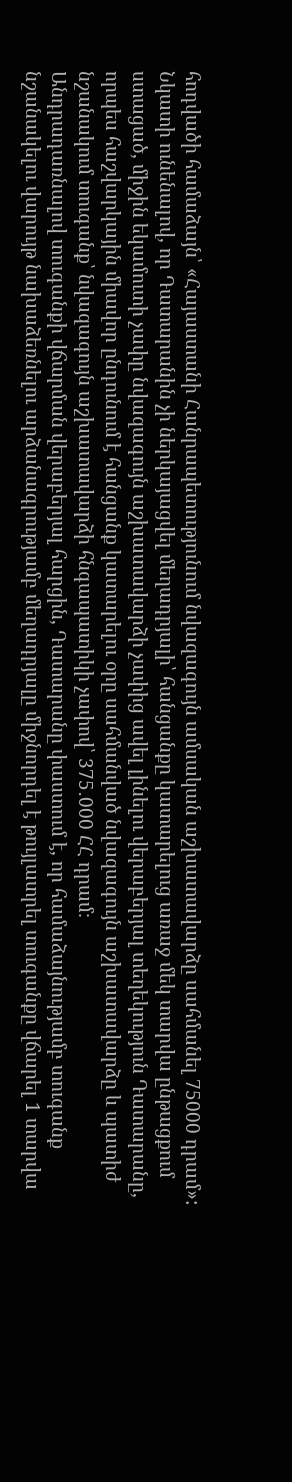հոդվածի համաձայն՝ «Հայաստանի Հանրապետությունում նվազագույն ամսական աշխատավարձը սահմանել 75000 դրամ»:
Նկատի ունենալով, որ Դատարանին չի ներկայացվել մեղադրյալի՝ հանցանքը կատարելուց առաջ մեկ տարվա ընթացքում ստացած, միջին եկամուտի չափը նվազագույն աշխատավարձի չափից ավել լինելու վերաբերյալ տեղեկություն Դատարանը, որպես հաշվարկային միավոր ընդունում է հանցանք կատարելու օրը սահմանված նվազագույն աշխատավարձը և պատիժ նշանակում տուգանք՝ նվազագույն աշխատավարձի հնգապատիկի չափով՝ 375․000 ՀՀ դրամ։
Անդրադառնալով տուգանքի վճարման վերաբերյալ հարցին, Դատարանը փաստում է, որ համաձայնությամբ տուգանք նշանակելու վարույթ նախաձեռնելու արձանագրությամբ մեղադրյալը միջնորդել է թույլատրել տուգանքը վճարել 1 տարվա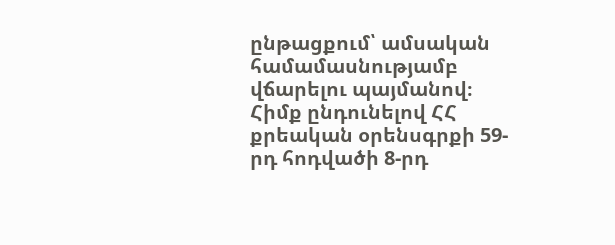ընթացքում՝ ամսական համամասնությամբ վճարելու պայմանով։ Հիմք ընդունելով ՀՀ քրեական օրենսգրքի 59-րդ հոդվածի 8-րդ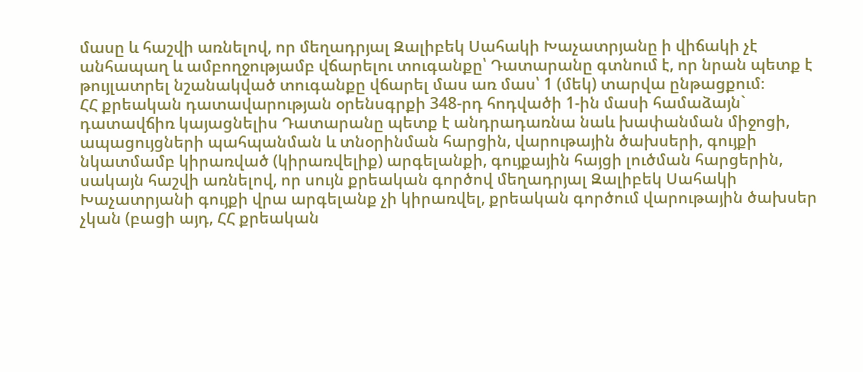մասը և հաշվի առնելով, որ մեղադրյալ Զալիբեկ Սահակի Խաչատրյանը ի վիճակի չէ անհապաղ և ամբողջությամբ վճարելու տուգանքը՝ Դատարանը գտնում է, որ նրան պետք է թույլատրել նշանակված տուգանքը վճարել մաս առ մաս՝ 1 (մեկ) տարվա ընթացքում։
ՀՀ քրեական դատավարության օրենսգրքի 348-րդ հոդվածի 1-ին մասի համաձայն` դատավճիռ կայացնելիս Դատարանը պետք է անդրադառնա նաև խափանման միջոցի, ապացույցների պահպանման և տնօրինման հարցին, վարութային ծախսերի, գույքի նկատմամբ կիրառված (կիրառվելիք) արգելանքի, գույքային հայցի լուծման հարցերին, սակայն հաշվի առնելով, որ սույն քրեական գործով մեղադրյալ Զալիբեկ Սահակի Խաչատրյանի գույքի վրա արգելանք չի կիրառվել, քրեական գործում վարութային ծախսեր չկան (բացի այդ, ՀՀ քրեական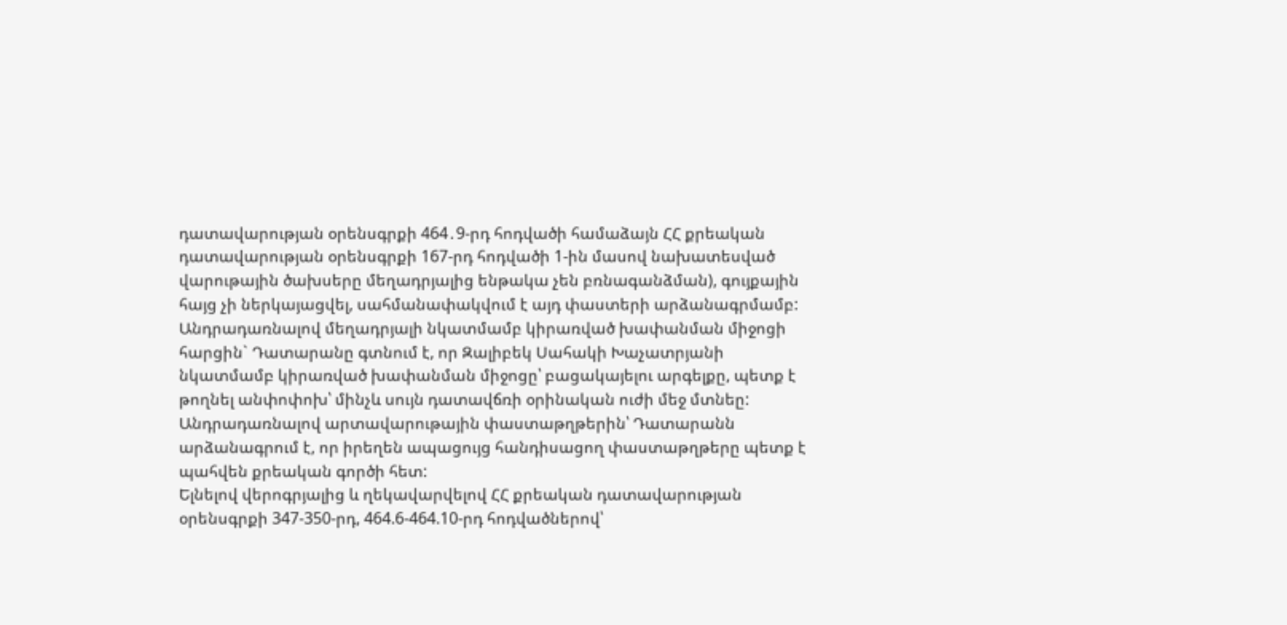դատավարության օրենսգրքի 464․9-րդ հոդվածի համաձայն ՀՀ քրեական դատավարության օրենսգրքի 167-րդ հոդվածի 1-ին մասով նախատեսված վարութային ծախսերը մեղադրյալից ենթակա չեն բռնագանձման), գույքային հայց չի ներկայացվել, սահմանափակվում է այդ փաստերի արձանագրմամբ:
Անդրադառնալով մեղադրյալի նկատմամբ կիրառված խափանման միջոցի հարցին` Դատարանը գտնում է, որ Զալիբեկ Սահակի Խաչատրյանի նկատմամբ կիրառված խափանման միջոցը՝ բացակայելու արգելքը, պետք է թողնել անփոփոխ՝ մինչև սույն դատավճռի օրինական ուժի մեջ մտնեը:
Անդրադառնալով արտավարութային փաստաթղթերին՝ Դատարանն արձանագրում է, որ իրեղեն ապացույց հանդիսացող փաստաթղթերը պետք է պահվեն քրեական գործի հետ:
Ելնելով վերոգրյալից և ղեկավարվելով ՀՀ քրեական դատավարության օրենսգրքի 347-350-րդ, 464.6-464.10-րդ հոդվածներով՝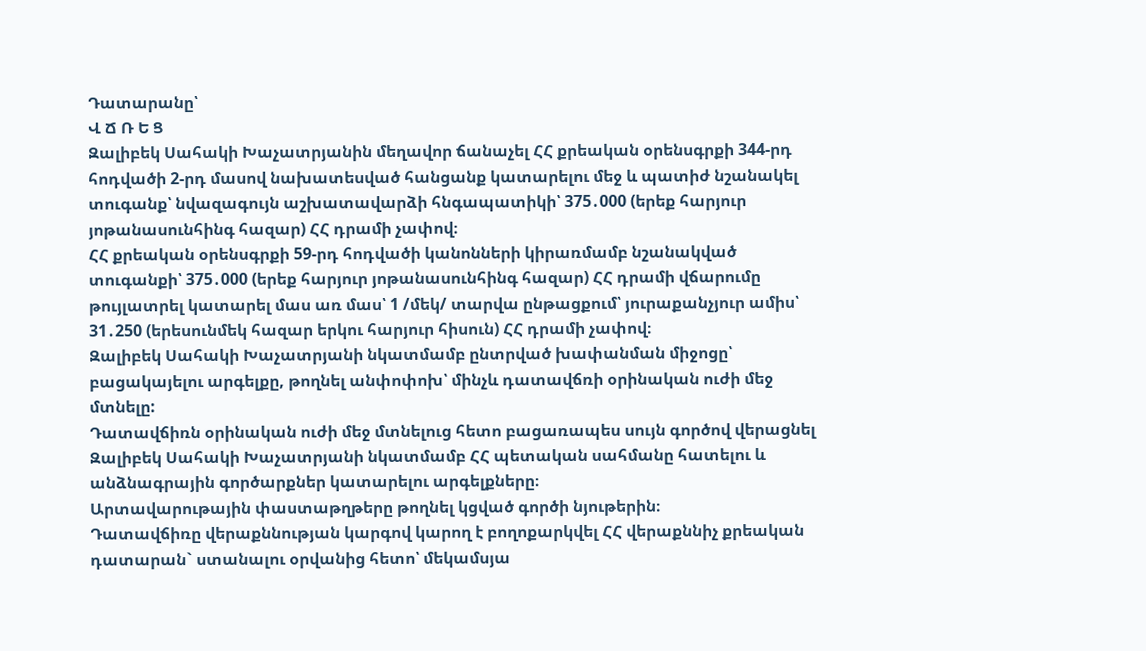Դատարանը՝
Վ Ճ Ռ Ե Ց
Զալիբեկ Սահակի Խաչատրյանին մեղավոր ճանաչել ՀՀ քրեական օրենսգրքի 344-րդ հոդվածի 2-րդ մասով նախատեսված հանցանք կատարելու մեջ և պատիժ նշանակել տուգանք՝ նվազագույն աշխատավարձի հնգապատիկի՝ 375․000 (երեք հարյուր յոթանասունհինգ հազար) ՀՀ դրամի չափով։
ՀՀ քրեական օրենսգրքի 59-րդ հոդվածի կանոնների կիրառմամբ նշանակված տուգանքի՝ 375․000 (երեք հարյուր յոթանասունհինգ հազար) ՀՀ դրամի վճարումը թույլատրել կատարել մաս առ մաս՝ 1 /մեկ/ տարվա ընթացքում՝ յուրաքանչյուր ամիս՝ 31․250 (երեսունմեկ հազար երկու հարյուր հիսուն) ՀՀ դրամի չափով։
Զալիբեկ Սահակի Խաչատրյանի նկատմամբ ընտրված խափանման միջոցը՝ բացակայելու արգելքը, թողնել անփոփոխ՝ մինչև դատավճռի օրինական ուժի մեջ մտնելը:
Դատավճիռն օրինական ուժի մեջ մտնելուց հետո բացառապես սույն գործով վերացնել Զալիբեկ Սահակի Խաչատրյանի նկատմամբ ՀՀ պետական սահմանը հատելու և անձնագրային գործարքներ կատարելու արգելքները։
Արտավարութային փաստաթղթերը թողնել կցված գործի նյութերին։
Դատավճիռը վերաքննության կարգով կարող է բողոքարկվել ՀՀ վերաքննիչ քրեական դատարան` ստանալու օրվանից հետո՝ մեկամսյա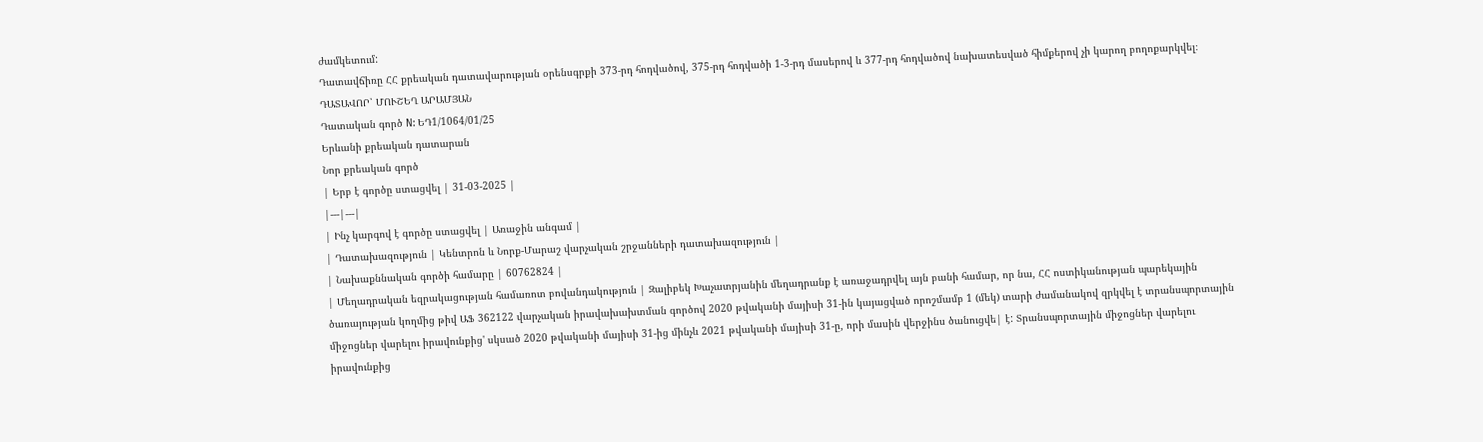ժամկետում:
Դատավճիռը ՀՀ քրեական դատավարության օրենսգրքի 373-րդ հոդվածով, 375-րդ հոդվածի 1-3-րդ մասերով և 377-րդ հոդվածով նախատեսված հիմքերով չի կարող բողոքարկվել։
ԴԱՏԱՎՈՐ՝ ՄՈՒՇԵՂ ԱՐԱՄՅԱՆ
Դատական գործ N: ԵԴ1/1064/01/25
Երևանի քրեական դատարան
Նոր քրեական գործ
| Երբ է գործը ստացվել | 31-03-2025 |
|---|---|
| Ինչ կարգով է գործը ստացվել | Առաջին անգամ |
| Դատախազություն | Կենտրոն և Նորք-Մարաշ վարչական շրջանների դատախազություն |
| Նախաքննական գործի համարը | 60762824 |
| Մեղադրական եզրակացության համառոտ բովանդակություն | Զալիբեկ Խաչատրյանին մեղադրանք է առաջադրվել այն բանի համար, որ նա, ՀՀ ոստիկանության պարեկային ծառայության կողմից թիվ ԱՖ 362122 վարչական իրավախախտման գործով 2020 թվականի մայիսի 31-ին կայացված որոշմամբ 1 (մեկ) տարի ժամանակով զրկվել է տրանսպորտային միջոցներ վարելու իրավունքից' սկսած 2020 թվականի մայիսի 31-ից մինչև 2021 թվականի մայիսի 31-ը, որի մասին վերջինս ծանուցվե| է: Տրանսպորտային միջոցներ վարելու իրավունքից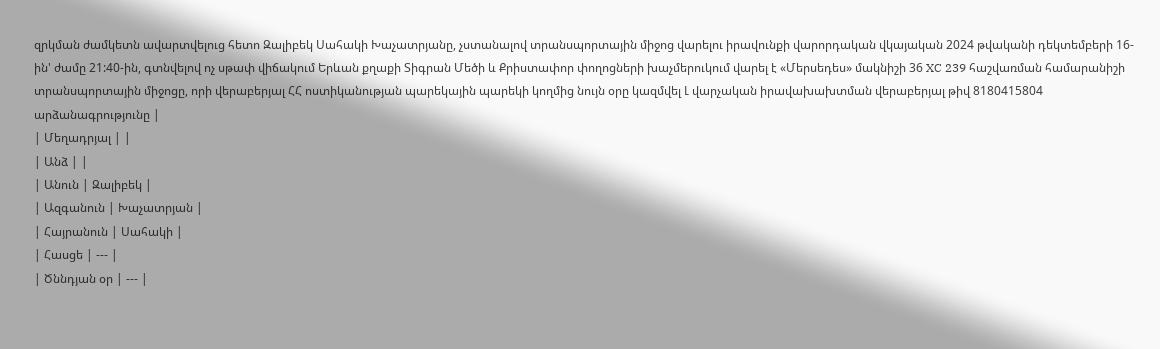զրկման ժամկետն ավարտվելուց հետո Զալիբեկ Սահակի Խաչատրյանը, չստանալով տրանսպորտային միջոց վարելու իրավունքի վարորդական վկայական 2024 թվականի դեկտեմբերի 16-ին' ժամը 21:40-ին, գտնվելով ոչ սթափ վիճակում Երևան քղաքի Տիգրան Մեծի և Քրիստափոր փողոցների խաչմերուկում վարել է «Մերսեդես» մակնիշի 36 XC 239 հաշվառման համարանիշի տրանսպորտային միջոցը, որի վերաբերյալ ՀՀ ոստիկանության պարեկային պարեկի կողմից նույն օրը կազմվել Լ վարչական իրավախախտման վերաբերյալ թիվ 8180415804 արձանագրությունը |
| Մեղադրյալ | |
| Անձ | |
| Անուն | Զալիբեկ |
| Ազգանուն | Խաչատրյան |
| Հայրանուն | Սահակի |
| Հասցե | --- |
| Ծննդյան օր | --- |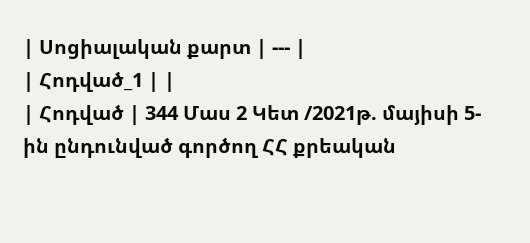| Սոցիալական քարտ | --- |
| Հոդված_1 | |
| Հոդված | 344 Մաս 2 Կետ /2021թ. մայիսի 5-ին ընդունված գործող ՀՀ քրեական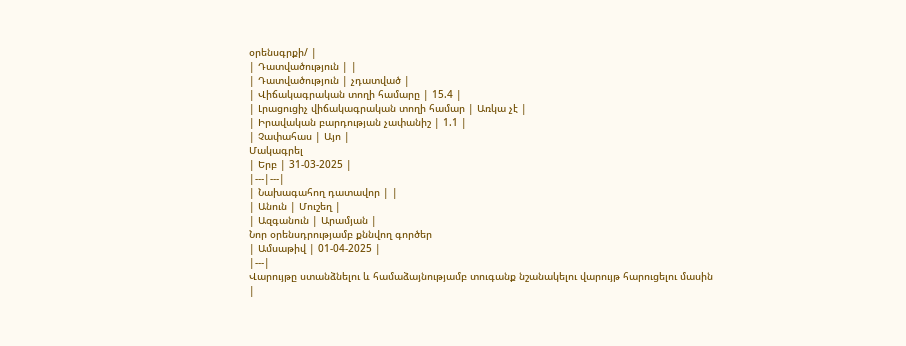օրենսգրքի/ |
| Դատվածություն | |
| Դատվածություն | չդատված |
| Վիճակագրական տողի համարը | 15.4 |
| Լրացուցիչ վիճակագրական տողի համար | Առկա չէ |
| Իրավական բարդության չափանիշ | 1.1 |
| Չափահաս | Այո |
Մակագրել
| Երբ | 31-03-2025 |
|---|---|
| Նախագահող դատավոր | |
| Անուն | Մուշեղ |
| Ազգանուն | Արամյան |
Նոր օրենսդրությամբ քննվող գործեր
| Ամսաթիվ | 01-04-2025 |
|---|
Վարույթը ստանձնելու և համաձայնությամբ տուգանք նշանակելու վարույթ հարուցելու մասին
|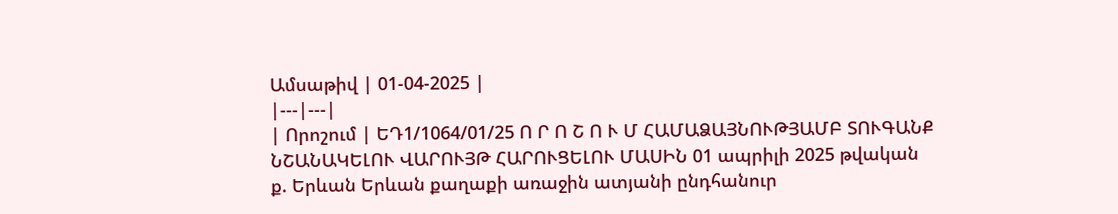Ամսաթիվ | 01-04-2025 |
|---|---|
| Որոշում | ԵԴ1/1064/01/25 Ո Ր Ո Շ Ո Ւ Մ ՀԱՄԱՁԱՅՆՈՒԹՅԱՄԲ ՏՈՒԳԱՆՔ ՆՇԱՆԱԿԵԼՈՒ ՎԱՐՈՒՅԹ ՀԱՐՈՒՑԵԼՈՒ ՄԱՍԻՆ 01 ապրիլի 2025 թվական ք. Երևան Երևան քաղաքի առաջին ատյանի ընդհանուր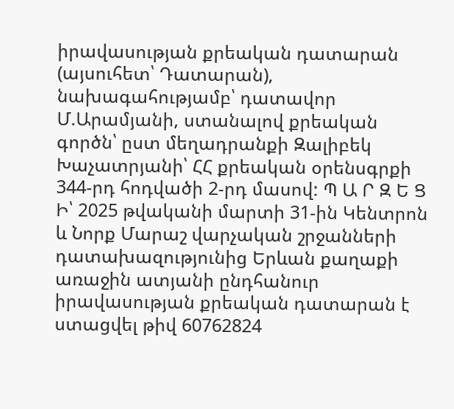իրավասության քրեական դատարան (այսուհետ՝ Դատարան), նախագահությամբ՝ դատավոր Մ.Արամյանի, ստանալով քրեական գործն՝ ըստ մեղադրանքի Զալիբեկ Խաչատրյանի՝ ՀՀ քրեական օրենսգրքի 344-րդ հոդվածի 2-րդ մասով: Պ Ա Ր Զ Ե Ց Ի՝ 2025 թվականի մարտի 31-ին Կենտրոն և Նորք Մարաշ վարչական շրջանների դատախազությունից Երևան քաղաքի առաջին ատյանի ընդհանուր իրավասության քրեական դատարան է ստացվել թիվ 60762824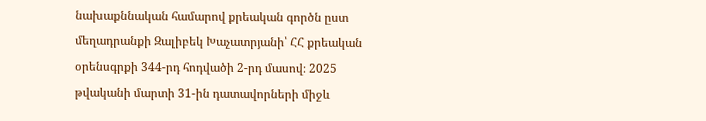նախաքննական համարով քրեական գործն ըստ մեղադրանքի Զալիբեկ Խաչատրյանի՝ ՀՀ քրեական օրենսգրքի 344-րդ հոդվածի 2-րդ մասով։ 2025 թվականի մարտի 31-ին դատավորների միջև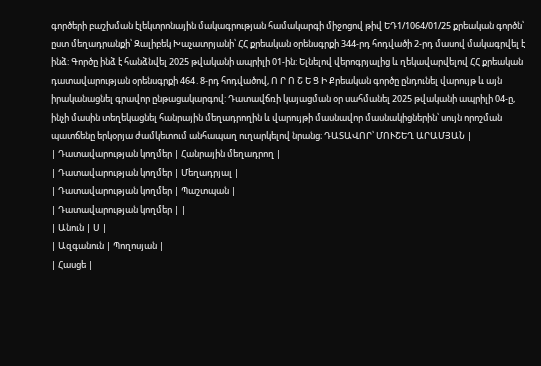գործերի բաշխման էլեկտրոնային մակագրության համակարգի միջոցով թիվ ԵԴ1/1064/01/25 քրեական գործն՝ ըստ մեղադրանքի՝ Զալիբեկ Խաչատրյանի՝ ՀՀ քրեական օրենսգրքի 344-րդ հոդվածի 2-րդ մասով մակագրվել է ինձ: Գործը ինձ է հանձնվել 2025 թվականի ապրիլի 01-ին: Ելնելով վերոգրյալից և ղեկավարվելով ՀՀ քրեական դատավարության օրենսգրքի 464․8-րդ հոդվածով, Ո Ր Ո Շ Ե Ց Ի Քրեական գործը ընդունել վարույթ և այն իրականացնել գրավոր ընթացակարգով: Դատավճռի կայացման օր սահմանել 2025 թվականի ապրիլի 04-ը, ինչի մասին տեղեկացնել հանրային մեղադրողին և վարույթի մասնավոր մասնակիցներին՝ սույն որոշման պատճենը երկօրյա ժամկետում անհապաղ ուղարկելով նրանց։ ԴԱՏԱՎՈՐ՝ ՄՈՒՇԵՂ ԱՐԱՄՅԱՆ |
| Դատավարության կողմեր | Հանրային մեղադրող |
| Դատավարության կողմեր | Մեղադրյալ |
| Դատավարության կողմեր | Պաշտպան |
| Դատավարության կողմեր | |
| Անուն | Ս |
| Ազգանուն | Պողոսյան |
| Հասցե |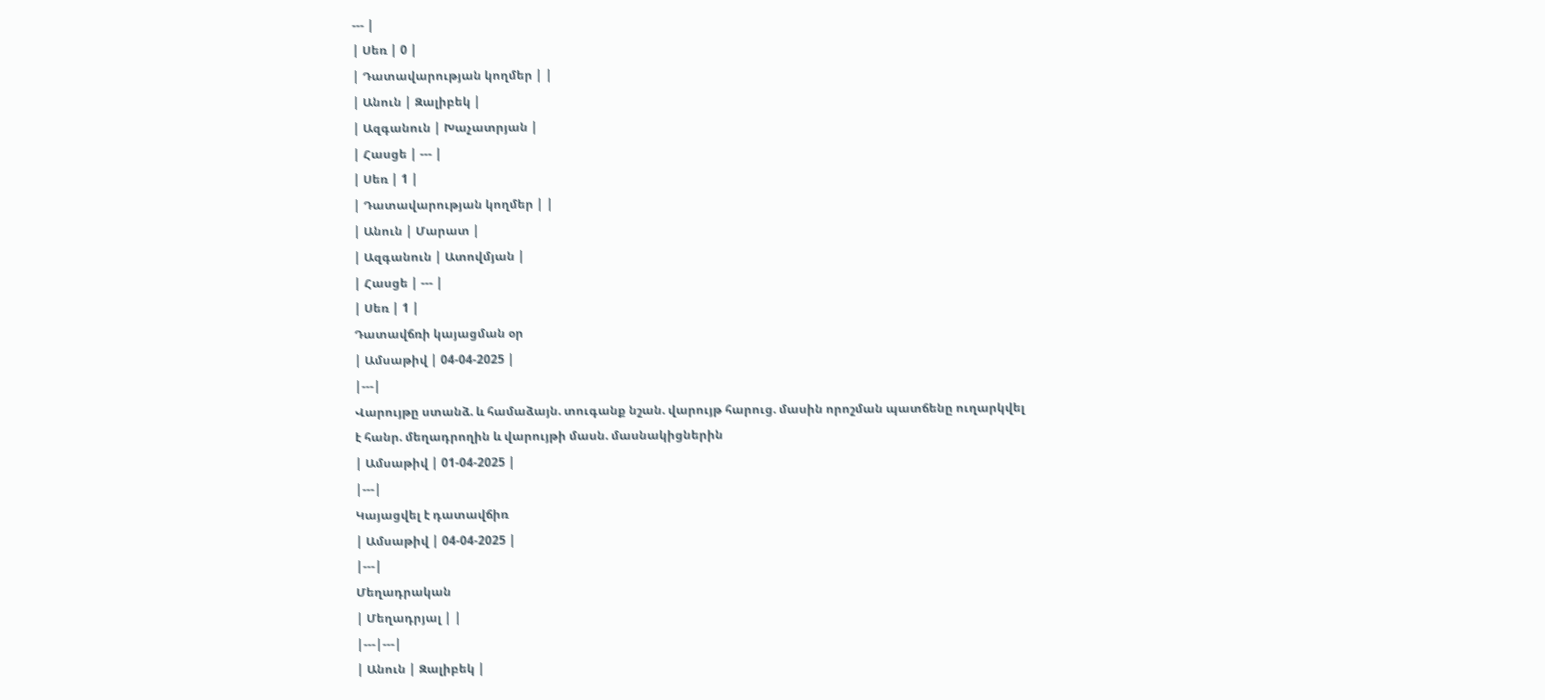--- |
| Սեռ | 0 |
| Դատավարության կողմեր | |
| Անուն | Զալիբեկ |
| Ազգանուն | Խաչատրյան |
| Հասցե | --- |
| Սեռ | 1 |
| Դատավարության կողմեր | |
| Անուն | Մարատ |
| Ազգանուն | Ատովմյան |
| Հասցե | --- |
| Սեռ | 1 |
Դատավճռի կայացման օր
| Ամսաթիվ | 04-04-2025 |
|---|
Վարույթը ստանձ. և համաձայն. տուգանք նշան. վարույթ հարուց. մասին որոշման պատճենը ուղարկվել է հանր. մեղադրողին և վարույթի մասն. մասնակիցներին
| Ամսաթիվ | 01-04-2025 |
|---|
Կայացվել է դատավճիռ
| Ամսաթիվ | 04-04-2025 |
|---|
Մեղադրական
| Մեղադրյալ | |
|---|---|
| Անուն | Զալիբեկ |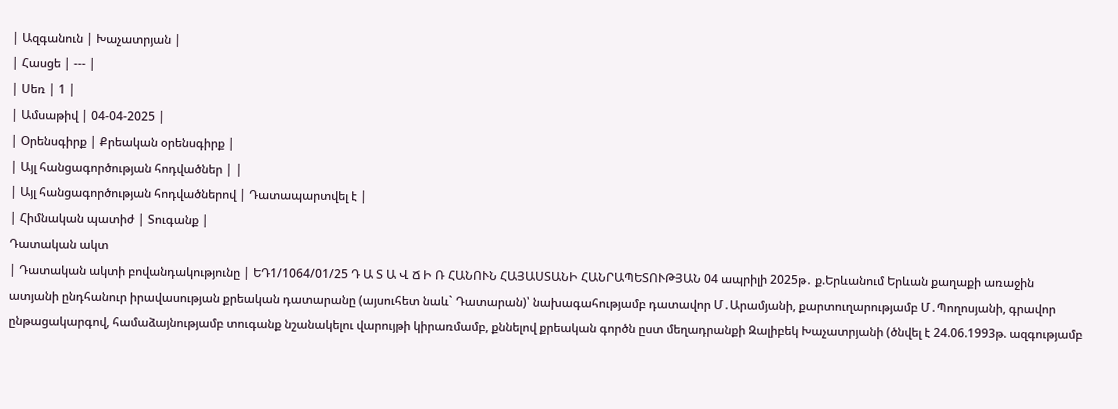| Ազգանուն | Խաչատրյան |
| Հասցե | --- |
| Սեռ | 1 |
| Ամսաթիվ | 04-04-2025 |
| Օրենսգիրք | Քրեական օրենսգիրք |
| Այլ հանցագործության հոդվածներ | |
| Այլ հանցագործության հոդվածներով | Դատապարտվել է |
| Հիմնական պատիժ | Տուգանք |
Դատական ակտ
| Դատական ակտի բովանդակությունը | ԵԴ1/1064/01/25 Դ Ա Տ Ա Վ Ճ Ի Ռ ՀԱՆՈՒՆ ՀԱՅԱՍՏԱՆԻ ՀԱՆՐԱՊԵՏՈՒԹՅԱՆ 04 ապրիլի 2025թ․ ք.Երևանում Երևան քաղաքի առաջին ատյանի ընդհանուր իրավասության քրեական դատարանը (այսուհետ նաև` Դատարան)՝ նախագահությամբ դատավոր Մ․Արամյանի, քարտուղարությամբ Մ․Պողոսյանի, գրավոր ընթացակարգով, համաձայնությամբ տուգանք նշանակելու վարույթի կիրառմամբ, քննելով քրեական գործն ըստ մեղադրանքի Զալիբեկ Խաչատրյանի (ծնվել է 24.06.1993թ. ազգությամբ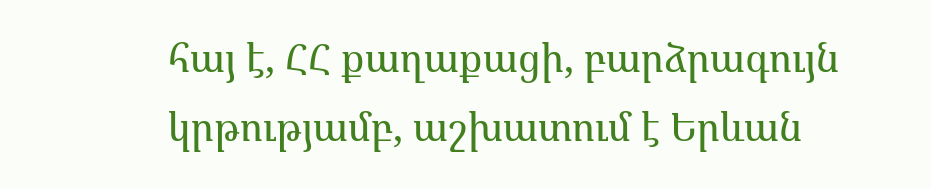հայ է, ՀՀ քաղաքացի, բարձրագույն կրթությամբ, աշխատում է Երևան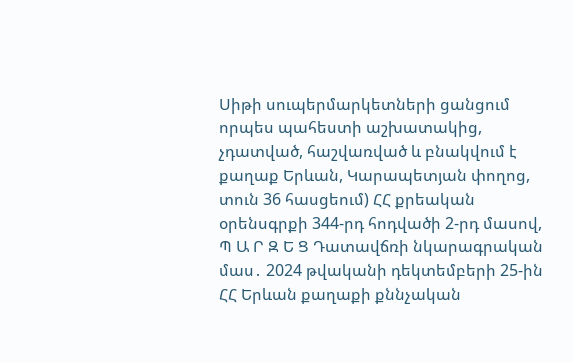Սիթի սուպերմարկետների ցանցում որպես պահեստի աշխատակից, չդատված, հաշվառված և բնակվում է քաղաք Երևան, Կարապետյան փողոց, տուն 36 հասցեում) ՀՀ քրեական օրենսգրքի 344-րդ հոդվածի 2-րդ մասով, Պ Ա Ր Զ Ե Ց Դատավճռի նկարագրական մաս․ 2024 թվականի դեկտեմբերի 25-ին ՀՀ Երևան քաղաքի քննչական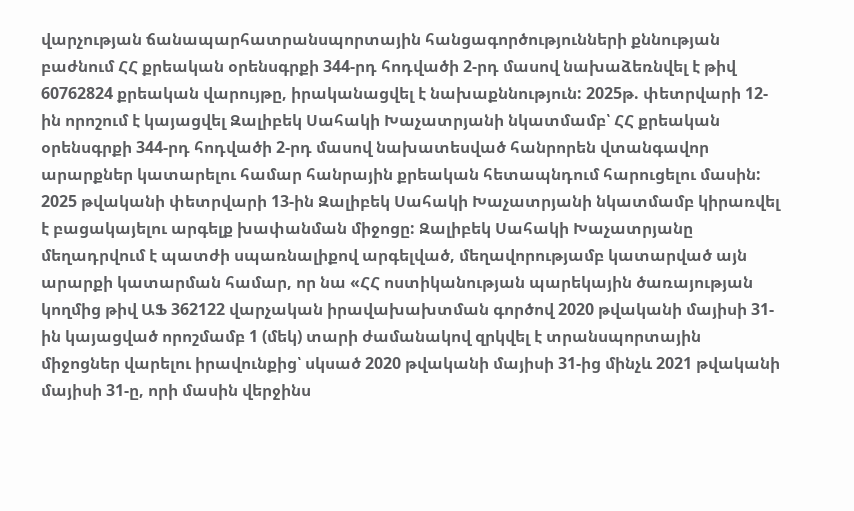վարչության ճանապարհատրանսպորտային հանցագործությունների քննության բաժնում ՀՀ քրեական օրենսգրքի 344-րդ հոդվածի 2-րդ մասով նախաձեռնվել է թիվ 60762824 քրեական վարույթը, իրականացվել է նախաքննություն: 2025թ. փետրվարի 12-ին որոշում է կայացվել Զալիբեկ Սահակի Խաչատրյանի նկատմամբ՝ ՀՀ քրեական օրենսգրքի 344-րդ հոդվածի 2-րդ մասով նախատեսված հանրորեն վտանգավոր արարքներ կատարելու համար հանրային քրեական հետապնդում հարուցելու մասին: 2025 թվականի փետրվարի 13-ին Զալիբեկ Սահակի Խաչատրյանի նկատմամբ կիրառվել է բացակայելու արգելք խափանման միջոցը: Զալիբեկ Սահակի Խաչատրյանը մեղադրվում է պատժի սպառնալիքով արգելված, մեղավորությամբ կատարված այն արարքի կատարման համար, որ նա «ՀՀ ոստիկանության պարեկային ծառայության կողմից թիվ ԱՖ 362122 վարչական իրավախախտման գործով 2020 թվականի մայիսի 31-ին կայացված որոշմամբ 1 (մեկ) տարի ժամանակով զրկվել է տրանսպորտային միջոցներ վարելու իրավունքից՝ սկսած 2020 թվականի մայիսի 31-ից մինչև 2021 թվականի մայիսի 31-ը, որի մասին վերջինս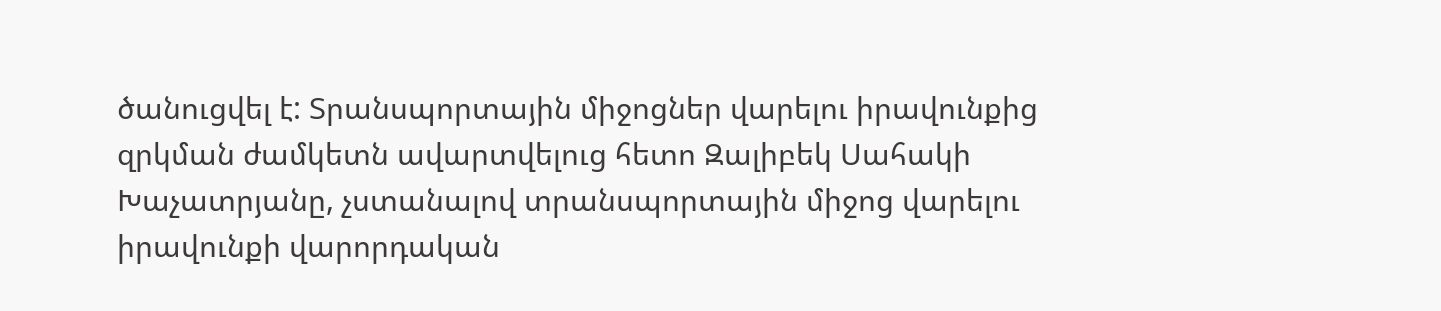ծանուցվել է: Տրանսպորտային միջոցներ վարելու իրավունքից զրկման ժամկետն ավարտվելուց հետո Զալիբեկ Սահակի Խաչատրյանը, չստանալով տրանսպորտային միջոց վարելու իրավունքի վարորդական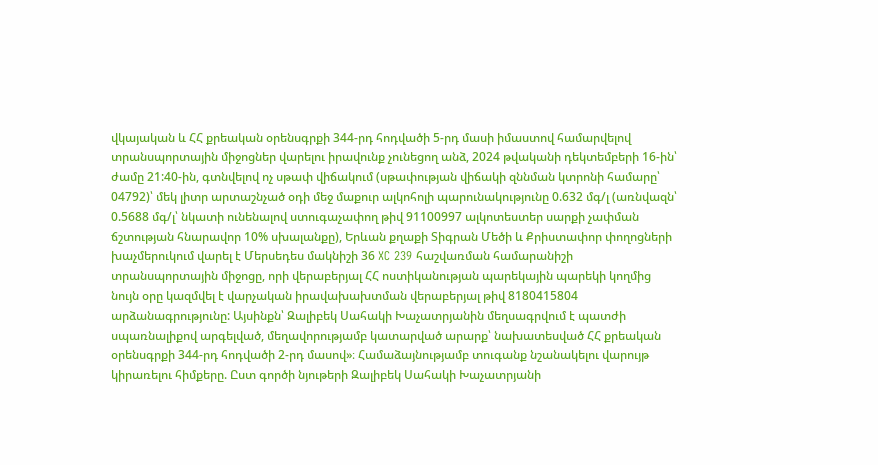վկայական և ՀՀ քրեական օրենսգրքի 344-րդ հոդվածի 5-րդ մասի իմաստով համարվելով տրանսպորտային միջոցներ վարելու իրավունք չունեցող անձ, 2024 թվականի դեկտեմբերի 16-ին՝ ժամը 21:40-ին, գտնվելով ոչ սթափ վիճակում (սթափության վիճակի զննման կտրոնի համարը՝ 04792)՝ մեկ լիտր արտաշնչած օդի մեջ մաքուր ալկոհոլի պարունակությունը 0.632 մգ/լ (առնվազն՝ 0.5688 մգ/լ՝ նկատի ունենալով ստուգաչափող թիվ 91100997 ալկոտեստեր սարքի չափման ճշտության հնարավոր 10% սխալանքը), Երևան քղաքի Տիգրան Մեծի և Քրիստափոր փողոցների խաչմերուկում վարել է Մերսեդես մակնիշի 36 XC 239 հաշվառման համարանիշի տրանսպորտային միջոցը, որի վերաբերյալ ՀՀ ոստիկանության պարեկային պարեկի կողմից նույն օրը կազմվել է վարչական իրավախախտման վերաբերյալ թիվ 8180415804 արձանագրությունը: Այսինքն՝ Զալիբեկ Սահակի Խաչատրյանին մեղսագրվում է պատժի սպառնալիքով արգելված, մեղավորությամբ կատարված արարք՝ նախատեսված ՀՀ քրեական օրենսգրքի 344-րդ հոդվածի 2-րդ մասով»։ Համաձայնությամբ տուգանք նշանակելու վարույթ կիրառելու հիմքերը. Ըստ գործի նյութերի Զալիբեկ Սահակի Խաչատրյանի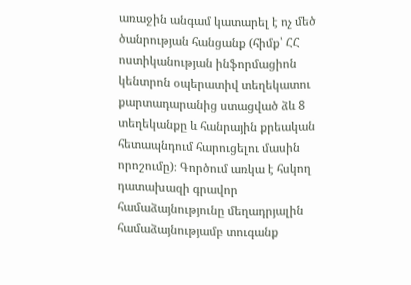առաջին անգամ կատարել է ոչ մեծ ծանրության հանցանք (հիմք՝ ՀՀ ոստիկանության ինֆորմացիոն կենտրոն օպերատիվ տեղեկատու քարտադարանից ստացված ձև 8 տեղեկանքը և հանրային քրեական հետապնդում հարուցելու մասին որոշումը)։ Գործում առկա է հսկող դատախազի գրավոր համաձայնությունը մեղադրյալին համաձայնությամբ տուգանք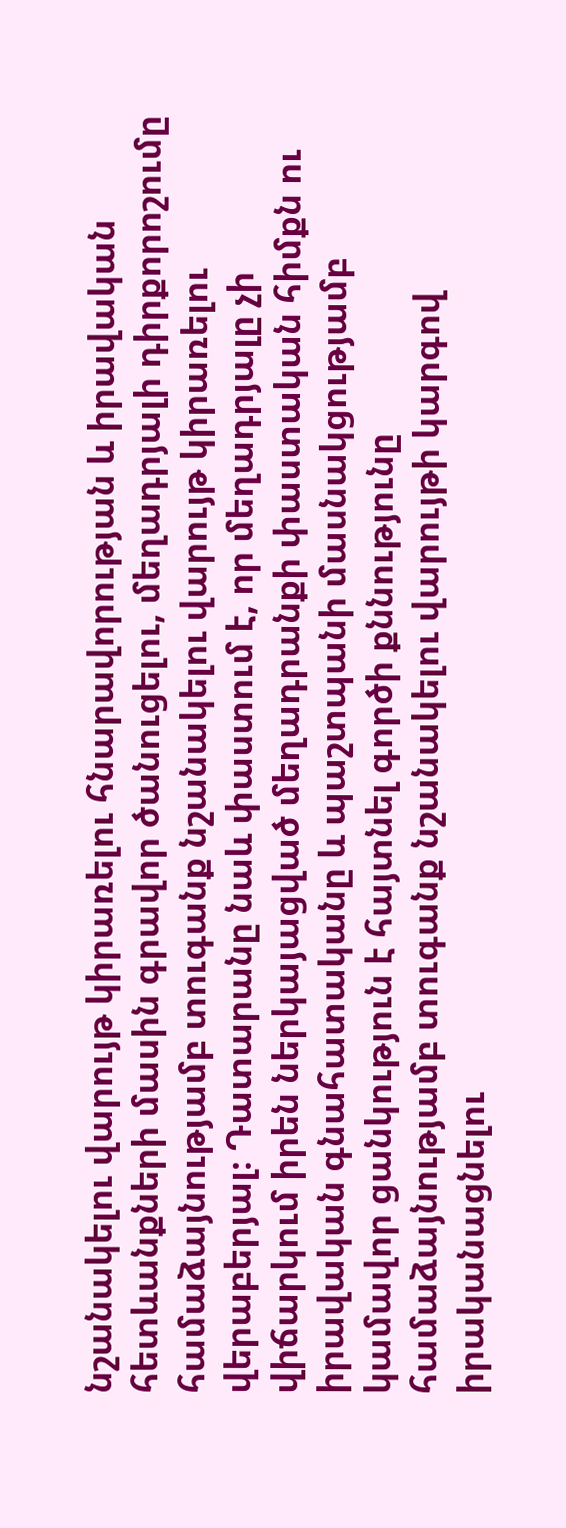նշանակելու վարույթ կիրառելու հնարավորության և իրավական հետևանքների մասին գրավոր ծանուցելու, մեղադրյալի դիրքորոշումը համաձայնությամբ տուգանք նշանակելու վարույթ կիրառելու վերաբերյալ։ Դատարանը նաև փաստում է, որ մեղադրյալը չի վիճարկում իրեն ներկայացված մեղադրանքի փաստական հիմքն ու իրավական գնահատականը և պաշտպանի մասնակցությամբ կամավոր ցանկություն է հայտնել գործի քննությունը համաձայնությամբ տուգանք նշանակելու վարույթի կարգով իրականացնելու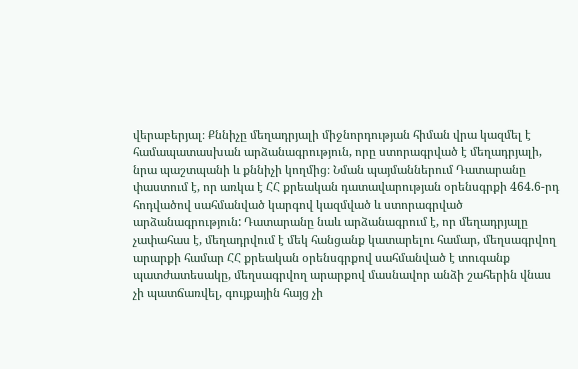վերաբերյալ։ Քննիչը մեղադրյալի միջնորդության հիման վրա կազմել է համապատասխան արձանագրություն, որը ստորագրված է մեղադրյալի, նրա պաշտպանի և քննիչի կողմից։ Նման պայմաններում Դատարանը փաստում է, որ առկա է ՀՀ քրեական դատավարության օրենսգրքի 464.6-րդ հոդվածով սահմանված կարգով կազմված և ստորագրված արձանագրություն: Դատարանը նաև արձանագրում է, որ մեղադրյալը չափահաս է, մեղադրվում է մեկ հանցանք կատարելու համար, մեղսագրվող արարքի համար ՀՀ քրեական օրենսգրքով սահմանված է տուգանք պատժատեսակը, մեղսագրվող արարքով մասնավոր անձի շահերին վնաս չի պատճառվել, գույքային հայց չի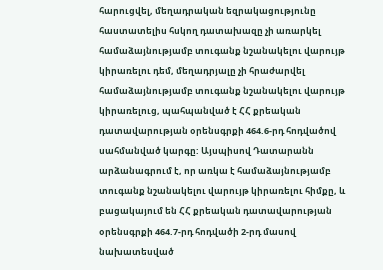հարուցվել, մեղադրական եզրակացությունը հաստատելիս հսկող դատախազը չի առարկել համաձայնությամբ տուգանք նշանակելու վարույթ կիրառելու դեմ, մեղադրյալը չի հրաժարվել համաձայնությամբ տուգանք նշանակելու վարույթ կիրառելուց, պահպանված է ՀՀ քրեական դատավարության օրենսգրքի 464.6-րդ հոդվածով սահմանված կարգը: Այսպիսով Դատարանն արձանագրում է, որ առկա է համաձայնությամբ տուգանք նշանակելու վարույթ կիրառելու հիմքը, և բացակայում են ՀՀ քրեական դատավարության օրենսգրքի 464.7-րդ հոդվածի 2-րդ մասով նախատեսված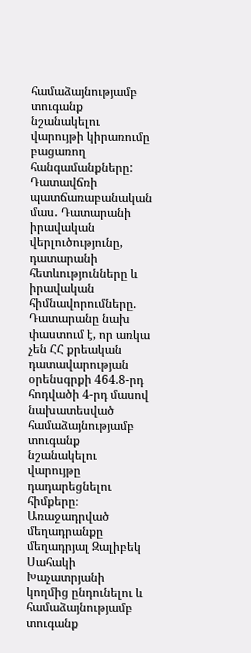համաձայնությամբ տուգանք նշանակելու վարույթի կիրառումը բացառող հանգամանքները: Դատավճռի պատճառաբանական մաս․ Դատարանի իրավական վերլուծությունը, դատարանի հետևությունները և իրավական հիմնավորումները. Դատարանը նախ փաստում է, որ առկա չեն ՀՀ քրեական դատավարության օրենսգրքի 464.8-րդ հոդվածի 4-րդ մասով նախատեսված համաձայնությամբ տուգանք նշանակելու վարույթը դադարեցնելու հիմքերը։ Առաջադրված մեղադրանքը մեղադրյալ Զալիբեկ Սահակի Խաչատրյանի կողմից ընդունելու և համաձայնությամբ տուգանք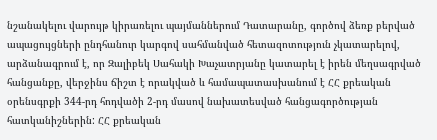նշանակելու վարույթ կիրառելու պայմաններում Դատարանը, գործով ձեռք բերված ապացույցների ընդհանուր կարգով սահմանված հետազոտություն չկատարելով, արձանագրում է, որ Զալիբեկ Սահակի Խաչատրյանը կատարել է իրեն մեղսագրված հանցանքը, վերջինս ճիշտ է որակված և համապատասխանում է ՀՀ քրեական օրենսգրքի 344-րդ հոդվածի 2-րդ մասով նախատեսված հանցագործության հատկանիշներին: ՀՀ քրեական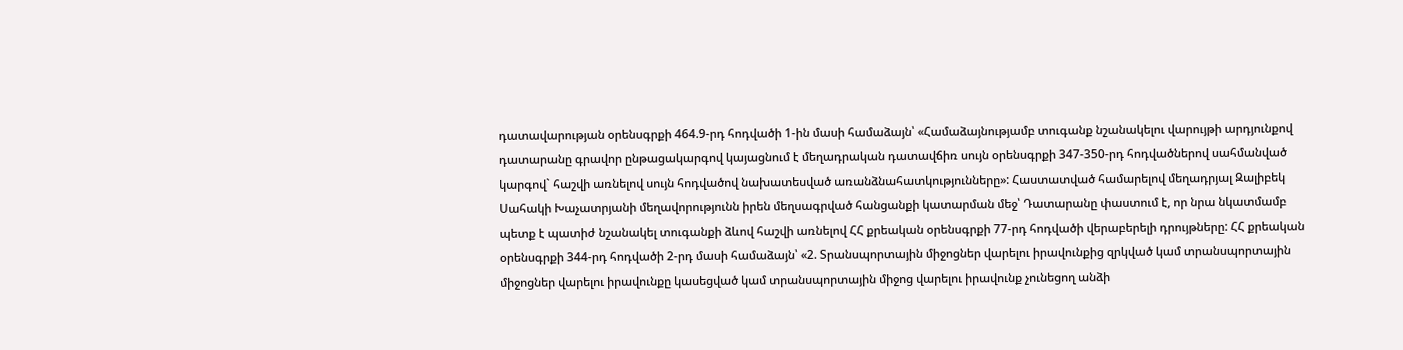դատավարության օրենսգրքի 464.9-րդ հոդվածի 1-ին մասի համաձայն՝ «Համաձայնությամբ տուգանք նշանակելու վարույթի արդյունքով դատարանը գրավոր ընթացակարգով կայացնում է մեղադրական դատավճիռ սույն օրենսգրքի 347-350-րդ հոդվածներով սահմանված կարգով` հաշվի առնելով սույն հոդվածով նախատեսված առանձնահատկությունները»: Հաստատված համարելով մեղադրյալ Զալիբեկ Սահակի Խաչատրյանի մեղավորությունն իրեն մեղսագրված հանցանքի կատարման մեջ՝ Դատարանը փաստում է, որ նրա նկատմամբ պետք է պատիժ նշանակել տուգանքի ձևով հաշվի առնելով ՀՀ քրեական օրենսգրքի 77-րդ հոդվածի վերաբերելի դրույթները: ՀՀ քրեական օրենսգրքի 344-րդ հոդվածի 2-րդ մասի համաձայն՝ «2. Տրանսպորտային միջոցներ վարելու իրավունքից զրկված կամ տրանսպորտային միջոցներ վարելու իրավունքը կասեցված կամ տրանսպորտային միջոց վարելու իրավունք չունեցող անձի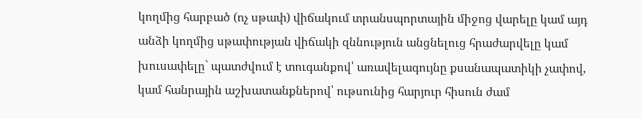կողմից հարբած (ոչ սթափ) վիճակում տրանսպորտային միջոց վարելը կամ այդ անձի կողմից սթափության վիճակի զննություն անցնելուց հրաժարվելը կամ խուսափելը` պատժվում է տուգանքով՝ առավելագույնը քսանապատիկի չափով, կամ հանրային աշխատանքներով՝ ութսունից հարյուր հիսուն ժամ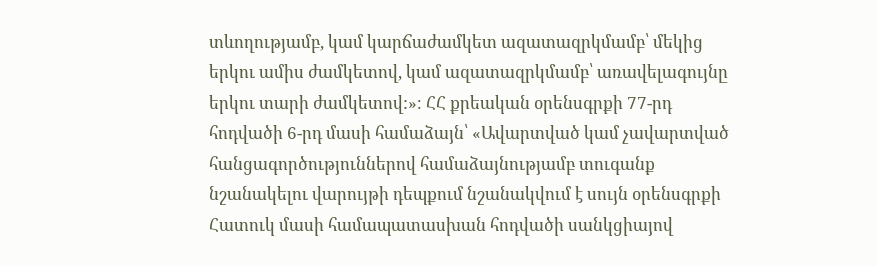տևողությամբ, կամ կարճաժամկետ ազատազրկմամբ՝ մեկից երկու ամիս ժամկետով, կամ ազատազրկմամբ՝ առավելագույնը երկու տարի ժամկետով:»։ ՀՀ քրեական օրենսգրքի 77-րդ հոդվածի 6-րդ մասի համաձայն՝ «Ավարտված կամ չավարտված հանցագործություններով համաձայնությամբ տուգանք նշանակելու վարույթի դեպքում նշանակվում է սույն օրենսգրքի Հատուկ մասի համապատասխան հոդվածի սանկցիայով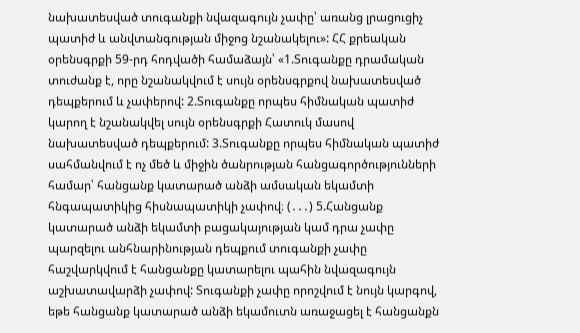նախատեսված տուգանքի նվազագույն չափը՝ առանց լրացուցիչ պատիժ և անվտանգության միջոց նշանակելու»: ՀՀ քրեական օրենսգրքի 59-րդ հոդվածի համաձայն՝ «1.Տուգանքը դրամական տուժանք է, որը նշանակվում է սույն օրենսգրքով նախատեսված դեպքերում և չափերով: 2.Տուգանքը որպես հիմնական պատիժ կարող է նշանակվել սույն օրենսգրքի Հատուկ մասով նախատեսված դեպքերում: 3.Տուգանքը որպես հիմնական պատիժ սահմանվում է ոչ մեծ և միջին ծանրության հանցագործությունների համար՝ հանցանք կատարած անձի ամսական եկամտի հնգապատիկից հիսնապատիկի չափով։ (․․․) 5.Հանցանք կատարած անձի եկամտի բացակայության կամ դրա չափը պարզելու անհնարինության դեպքում տուգանքի չափը հաշվարկվում է հանցանքը կատարելու պահին նվազագույն աշխատավարձի չափով: Տուգանքի չափը որոշվում է նույն կարգով, եթե հանցանք կատարած անձի եկամուտն առաջացել է հանցանքն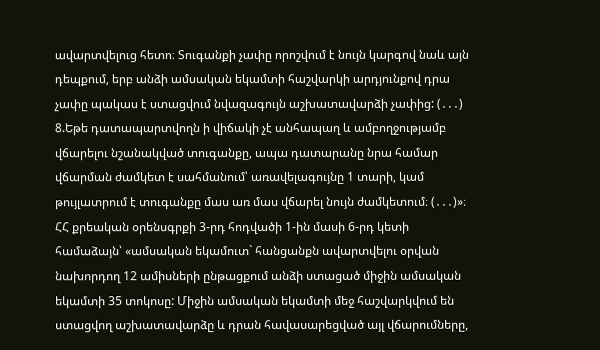ավարտվելուց հետո։ Տուգանքի չափը որոշվում է նույն կարգով նաև այն դեպքում, երբ անձի ամսական եկամտի հաշվարկի արդյունքով դրա չափը պակաս է ստացվում նվազագույն աշխատավարձի չափից: (․․․) 8.Եթե դատապարտվողն ի վիճակի չէ անհապաղ և ամբողջությամբ վճարելու նշանակված տուգանքը, ապա դատարանը նրա համար վճարման ժամկետ է սահմանում՝ առավելագույնը 1 տարի, կամ թույլատրում է տուգանքը մաս առ մաս վճարել նույն ժամկետում։ (․․․)»։ ՀՀ քրեական օրենսգրքի 3-րդ հոդվածի 1-ին մասի 6-րդ կետի համաձայն՝ «ամսական եկամուտ` հանցանքն ավարտվելու օրվան նախորդող 12 ամիսների ընթացքում անձի ստացած միջին ամսական եկամտի 35 տոկոսը: Միջին ամսական եկամտի մեջ հաշվարկվում են ստացվող աշխատավարձը և դրան հավասարեցված այլ վճարումները,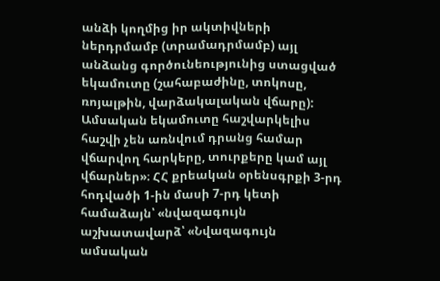անձի կողմից իր ակտիվների ներդրմամբ (տրամադրմամբ) այլ անձանց գործունեությունից ստացված եկամուտը (շահաբաժինը, տոկոսը, ռոյալթին, վարձակալական վճարը): Ամսական եկամուտը հաշվարկելիս հաշվի չեն առնվում դրանց համար վճարվող հարկերը, տուրքերը կամ այլ վճարներ»։ ՀՀ քրեական օրենսգրքի 3-րդ հոդվածի 1-ին մասի 7-րդ կետի համաձայն՝ «նվազագույն աշխատավարձ՝ «Նվազագույն ամսական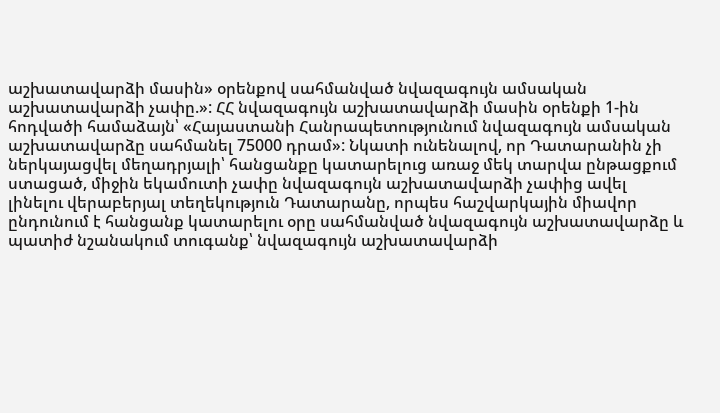աշխատավարձի մասին» օրենքով սահմանված նվազագույն ամսական աշխատավարձի չափը.»: ՀՀ նվազագույն աշխատավարձի մասին օրենքի 1-ին հոդվածի համաձայն՝ «Հայաստանի Հանրապետությունում նվազագույն ամսական աշխատավարձը սահմանել 75000 դրամ»: Նկատի ունենալով, որ Դատարանին չի ներկայացվել մեղադրյալի՝ հանցանքը կատարելուց առաջ մեկ տարվա ընթացքում ստացած, միջին եկամուտի չափը նվազագույն աշխատավարձի չափից ավել լինելու վերաբերյալ տեղեկություն Դատարանը, որպես հաշվարկային միավոր ընդունում է հանցանք կատարելու օրը սահմանված նվազագույն աշխատավարձը և պատիժ նշանակում տուգանք՝ նվազագույն աշխատավարձի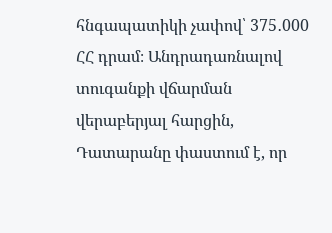հնգապատիկի չափով՝ 375․000 ՀՀ դրամ։ Անդրադառնալով տուգանքի վճարման վերաբերյալ հարցին, Դատարանը փաստում է, որ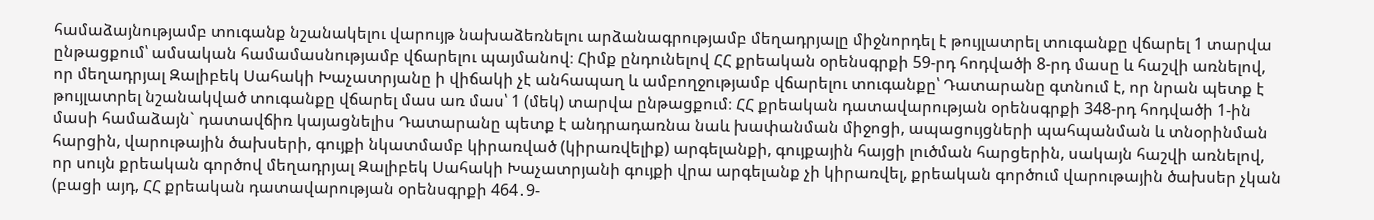համաձայնությամբ տուգանք նշանակելու վարույթ նախաձեռնելու արձանագրությամբ մեղադրյալը միջնորդել է թույլատրել տուգանքը վճարել 1 տարվա ընթացքում՝ ամսական համամասնությամբ վճարելու պայմանով։ Հիմք ընդունելով ՀՀ քրեական օրենսգրքի 59-րդ հոդվածի 8-րդ մասը և հաշվի առնելով, որ մեղադրյալ Զալիբեկ Սահակի Խաչատրյանը ի վիճակի չէ անհապաղ և ամբողջությամբ վճարելու տուգանքը՝ Դատարանը գտնում է, որ նրան պետք է թույլատրել նշանակված տուգանքը վճարել մաս առ մաս՝ 1 (մեկ) տարվա ընթացքում։ ՀՀ քրեական դատավարության օրենսգրքի 348-րդ հոդվածի 1-ին մասի համաձայն` դատավճիռ կայացնելիս Դատարանը պետք է անդրադառնա նաև խափանման միջոցի, ապացույցների պահպանման և տնօրինման հարցին, վարութային ծախսերի, գույքի նկատմամբ կիրառված (կիրառվելիք) արգելանքի, գույքային հայցի լուծման հարցերին, սակայն հաշվի առնելով, որ սույն քրեական գործով մեղադրյալ Զալիբեկ Սահակի Խաչատրյանի գույքի վրա արգելանք չի կիրառվել, քրեական գործում վարութային ծախսեր չկան (բացի այդ, ՀՀ քրեական դատավարության օրենսգրքի 464․9-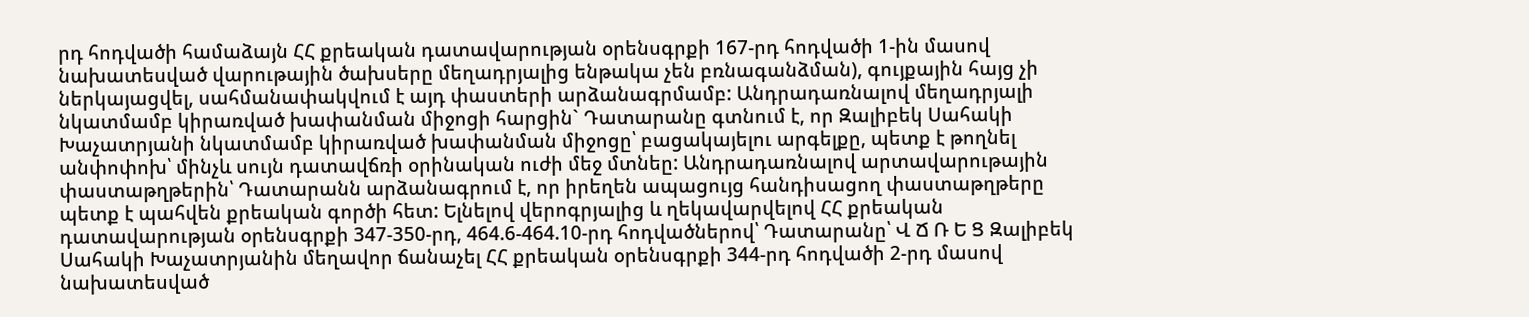րդ հոդվածի համաձայն ՀՀ քրեական դատավարության օրենսգրքի 167-րդ հոդվածի 1-ին մասով նախատեսված վարութային ծախսերը մեղադրյալից ենթակա չեն բռնագանձման), գույքային հայց չի ներկայացվել, սահմանափակվում է այդ փաստերի արձանագրմամբ: Անդրադառնալով մեղադրյալի նկատմամբ կիրառված խափանման միջոցի հարցին` Դատարանը գտնում է, որ Զալիբեկ Սահակի Խաչատրյանի նկատմամբ կիրառված խափանման միջոցը՝ բացակայելու արգելքը, պետք է թողնել անփոփոխ՝ մինչև սույն դատավճռի օրինական ուժի մեջ մտնեը: Անդրադառնալով արտավարութային փաստաթղթերին՝ Դատարանն արձանագրում է, որ իրեղեն ապացույց հանդիսացող փաստաթղթերը պետք է պահվեն քրեական գործի հետ: Ելնելով վերոգրյալից և ղեկավարվելով ՀՀ քրեական դատավարության օրենսգրքի 347-350-րդ, 464.6-464.10-րդ հոդվածներով՝ Դատարանը՝ Վ Ճ Ռ Ե Ց Զալիբեկ Սահակի Խաչատրյանին մեղավոր ճանաչել ՀՀ քրեական օրենսգրքի 344-րդ հոդվածի 2-րդ մասով նախատեսված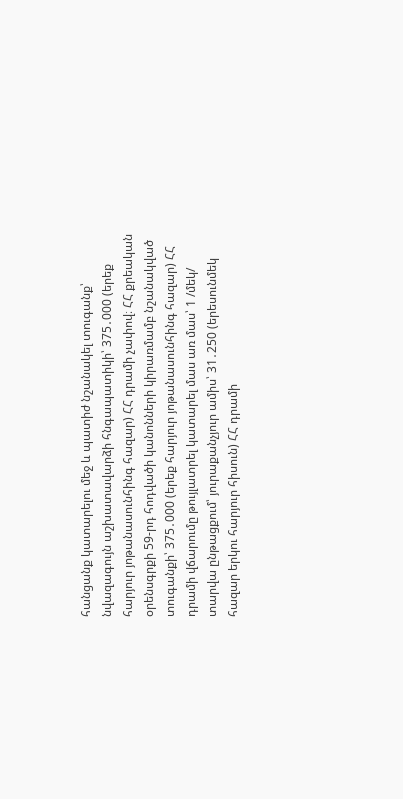հանցանք կատարելու մեջ և պատիժ նշանակել տուգանք՝ նվազագույն աշխատավարձի հնգապատիկի՝ 375․000 (երեք հարյուր յոթանասունհինգ հազար) ՀՀ դրամի չափով։ ՀՀ քրեական օրենսգրքի 59-րդ հոդվածի կանոնների կիրառմամբ նշանակված տուգանքի՝ 375․000 (երեք հարյուր յոթանասունհինգ հազար) ՀՀ դրամի վճարումը թույլատրել կատարել մաս առ մաս՝ 1 /մեկ/ տարվա ընթացքում՝ յուրաքանչյուր ամիս՝ 31․250 (երեսունմեկ հազար երկու հարյուր հիսուն) ՀՀ դրամի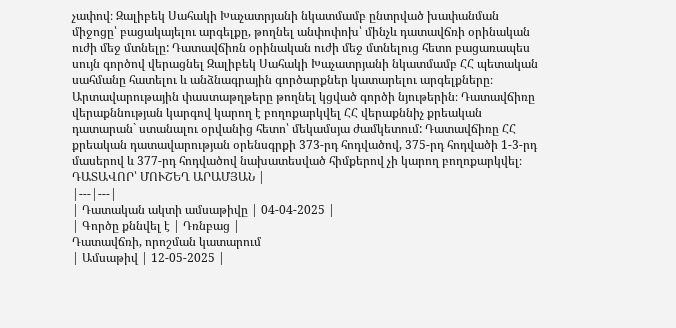չափով։ Զալիբեկ Սահակի Խաչատրյանի նկատմամբ ընտրված խափանման միջոցը՝ բացակայելու արգելքը, թողնել անփոփոխ՝ մինչև դատավճռի օրինական ուժի մեջ մտնելը: Դատավճիռն օրինական ուժի մեջ մտնելուց հետո բացառապես սույն գործով վերացնել Զալիբեկ Սահակի Խաչատրյանի նկատմամբ ՀՀ պետական սահմանը հատելու և անձնագրային գործարքներ կատարելու արգելքները։ Արտավարութային փաստաթղթերը թողնել կցված գործի նյութերին։ Դատավճիռը վերաքննության կարգով կարող է բողոքարկվել ՀՀ վերաքննիչ քրեական դատարան` ստանալու օրվանից հետո՝ մեկամսյա ժամկետում: Դատավճիռը ՀՀ քրեական դատավարության օրենսգրքի 373-րդ հոդվածով, 375-րդ հոդվածի 1-3-րդ մասերով և 377-րդ հոդվածով նախատեսված հիմքերով չի կարող բողոքարկվել։ ԴԱՏԱՎՈՐ՝ ՄՈՒՇԵՂ ԱՐԱՄՅԱՆ |
|---|---|
| Դատական ակտի ամսաթիվը | 04-04-2025 |
| Գործը քննվել է | Դռնբաց |
Դատավճռի, որոշման կատարում
| Ամսաթիվ | 12-05-2025 |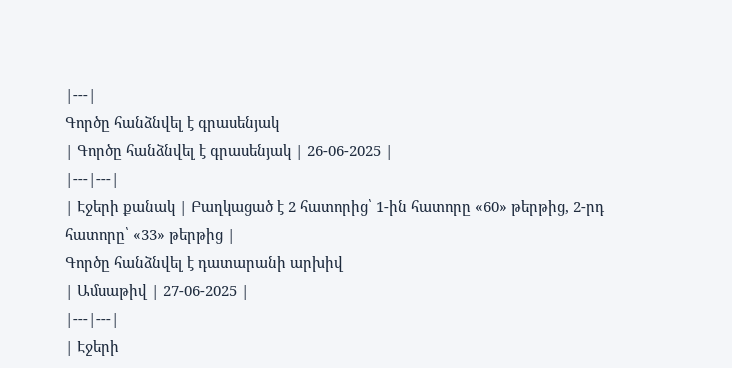|---|
Գործը հանձնվել է գրասենյակ
| Գործը հանձնվել է գրասենյակ | 26-06-2025 |
|---|---|
| Էջերի քանակ | Բաղկացած է 2 հատորից՝ 1-ին հատորը «60» թերթից, 2-րդ հատորը՝ «33» թերթից |
Գործը հանձնվել է դատարանի արխիվ
| Ամսաթիվ | 27-06-2025 |
|---|---|
| Էջերի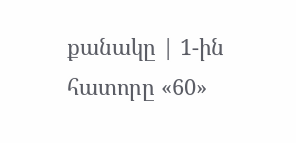քանակը | 1-ին հատորը «60»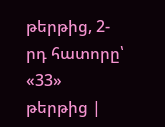թերթից, 2-րդ հատորը՝ «33» թերթից |